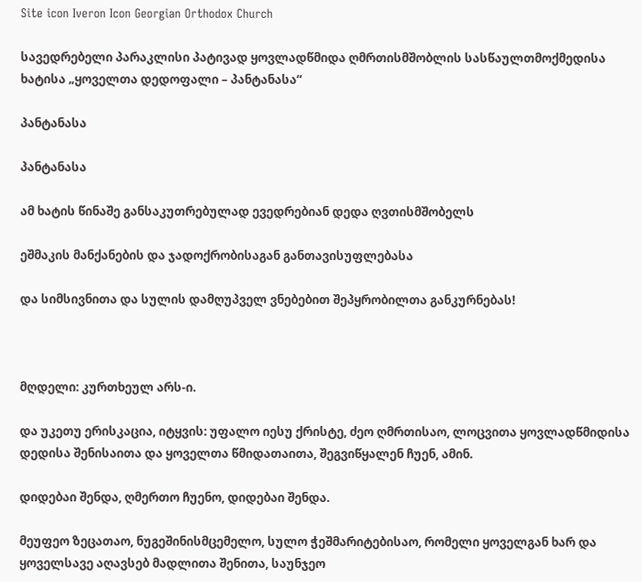Site icon Iveron Icon Georgian Orthodox Church

სავედრებელი პარაკლისი პატივად ყოვლადწმიდა ღმრთისმშობლის სასწაულთმოქმედისა ხატისა „ყოველთა დედოფალი – პანტანასა“

პანტანასა

პანტანასა

ამ ხატის წინაშე განსაკუთრებულად ევედრებიან დედა ღვთისმშობელს

ეშმაკის მანქანების და ჯადოქრობისაგან განთავისუფლებასა

და სიმსივნითა და სულის დამღუპველ ვნებებით შეპყრობილთა განკურნებას!



მღდელი: კურთხეულ არს-ი.

და უკეთუ ერისკაცია, იტყვის: უფალო იესუ ქრისტე, ძეო ღმრთისაო, ლოცვითა ყოვლადწმიდისა დედისა შენისაითა და ყოველთა წმიდათაითა, შეგვიწყალენ ჩუენ, ამინ.

დიდებაი შენდა, ღმერთო ჩუენო, დიდებაი შენდა.

მეუფეო ზეცათაო, ნუგეშინისმცემელო, სულო ჭეშმარიტებისაო, რომელი ყოველგან ხარ და ყოველსავე აღავსებ მადლითა შენითა, საუნჯეო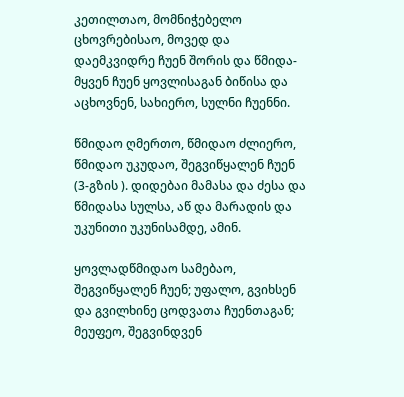კეთილთაო, მომნიჭებელო ცხოვრებისაო, მოვედ და დაემკვიდრე ჩუენ შორის და წმიდა-მყვენ ჩუენ ყოვლისაგან ბიწისა და აცხოვნენ, სახიერო, სულნი ჩუენნი.

წმიდაო ღმერთო, წმიდაო ძლიერო, წმიდაო უკუდაო, შეგვიწყალენ ჩუენ (3-გზის ). დიდებაი მამასა და ძესა და წმიდასა სულსა, აწ და მარადის და უკუნითი უკუნისამდე, ამინ.

ყოვლადწმიდაო სამებაო, შეგვიწყალენ ჩუენ; უფალო, გვიხსენ და გვილხინე ცოდვათა ჩუენთაგან; მეუფეო, შეგვინდვენ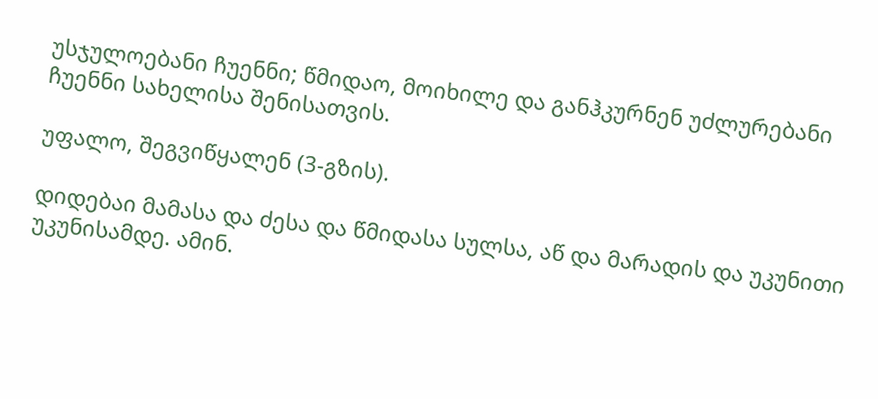უსჯულოებანი ჩუენნი; წმიდაო, მოიხილე და განჰკურნენ უძლურებანი ჩუენნი სახელისა შენისათვის.

უფალო, შეგვიწყალენ (3-გზის).

დიდებაი მამასა და ძესა და წმიდასა სულსა, აწ და მარადის და უკუნითი უკუნისამდე. ამინ.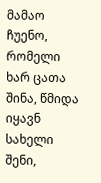მამაო ჩუენო, რომელი ხარ ცათა შინა, წმიდა იყავნ სახელი შენი,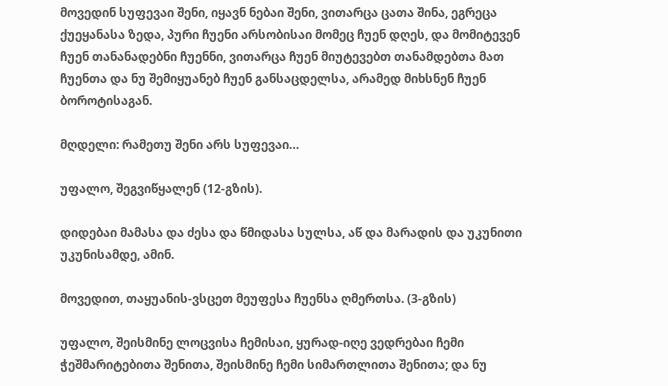მოვედინ სუფევაი შენი, იყავნ ნებაი შენი, ვითარცა ცათა შინა, ეგრეცა ქუეყანასა ზედა, პური ჩუენი არსობისაი მომეც ჩუენ დღეს, და მომიტევენ ჩუენ თანანადებნი ჩუენნი, ვითარცა ჩუენ მიუტევებთ თანამდებთა მათ ჩუენთა და ნუ შემიყუანებ ჩუენ განსაცდელსა, არამედ მიხსნენ ჩუენ ბოროტისაგან.

მღდელი: რამეთუ შენი არს სუფევაი…

უფალო, შეგვიწყალენ (12-გზის).

დიდებაი მამასა და ძესა და წმიდასა სულსა, აწ და მარადის და უკუნითი უკუნისამდე, ამინ.

მოვედით, თაყუანის-ვსცეთ მეუფესა ჩუენსა ღმერთსა. (3-გზის)

უფალო, შეისმინე ლოცვისა ჩემისაი, ყურად-იღე ვედრებაი ჩემი ჭეშმარიტებითა შენითა, შეისმინე ჩემი სიმართლითა შენითა; და ნუ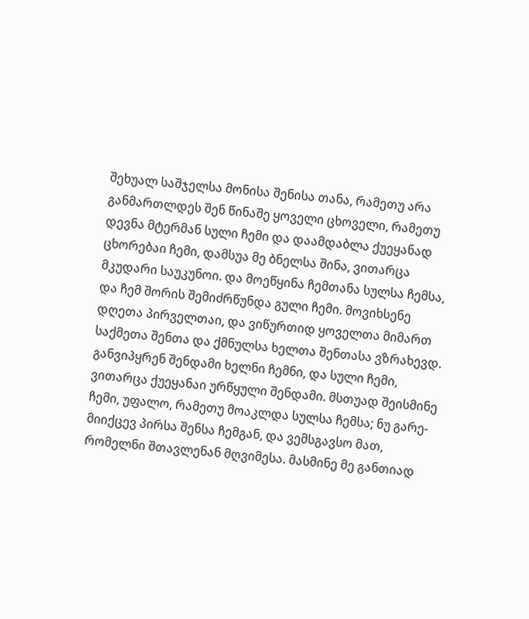შეხუალ საშჯელსა მონისა შენისა თანა, რამეთუ არა განმართლდეს შენ წინაშე ყოველი ცხოველი, რამეთუ დევნა მტერმან სული ჩემი და დაამდაბლა ქუეყანად ცხორებაი ჩემი, დამსუა მე ბნელსა შინა, ვითარცა მკუდარი საუკუნოი. და მოეწყინა ჩემთანა სულსა ჩემსა, და ჩემ შორის შემიძრწუნდა გული ჩემი. მოვიხსენე დღეთა პირველთაი, და ვიწურთიდ ყოველთა მიმართ საქმეთა შენთა და ქმნულსა ხელთა შენთასა ვზრახევდ. განვიპყრენ შენდამი ხელნი ჩემნი, და სული ჩემი, ვითარცა ქუეყანაი ურწყული შენდამი. მსთუად შეისმინე ჩემი, უფალო, რამეთუ მოაკლდა სულსა ჩემსა; ნუ გარე-მიიქცევ პირსა შენსა ჩემგან, და ვემსგავსო მათ, რომელნი შთავლენან მღვიმესა. მასმინე მე განთიად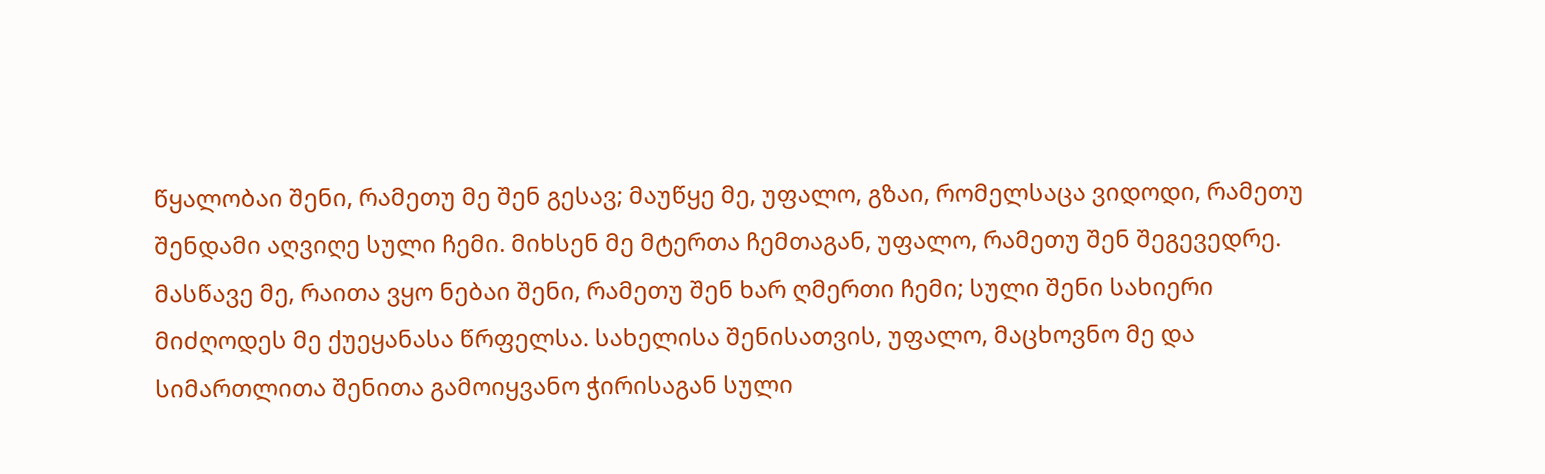წყალობაი შენი, რამეთუ მე შენ გესავ; მაუწყე მე, უფალო, გზაი, რომელსაცა ვიდოდი, რამეთუ შენდამი აღვიღე სული ჩემი. მიხსენ მე მტერთა ჩემთაგან, უფალო, რამეთუ შენ შეგევედრე. მასწავე მე, რაითა ვყო ნებაი შენი, რამეთუ შენ ხარ ღმერთი ჩემი; სული შენი სახიერი მიძღოდეს მე ქუეყანასა წრფელსა. სახელისა შენისათვის, უფალო, მაცხოვნო მე და სიმართლითა შენითა გამოიყვანო ჭირისაგან სული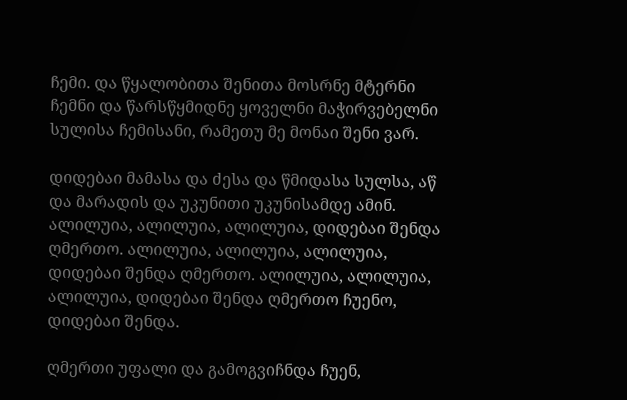ჩემი. და წყალობითა შენითა მოსრნე მტერნი ჩემნი და წარსწყმიდნე ყოველნი მაჭირვებელნი სულისა ჩემისანი, რამეთუ მე მონაი შენი ვარ.

დიდებაი მამასა და ძესა და წმიდასა სულსა, აწ და მარადის და უკუნითი უკუნისამდე ამინ. ალილუია, ალილუია, ალილუია, დიდებაი შენდა ღმერთო. ალილუია, ალილუია, ალილუია, დიდებაი შენდა ღმერთო. ალილუია, ალილუია, ალილუია, დიდებაი შენდა ღმერთო ჩუენო, დიდებაი შენდა.

ღმერთი უფალი და გამოგვიჩნდა ჩუენ,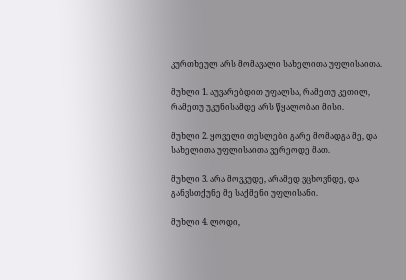კურთხეულ არს მომავალი სახელითა უფლისაითა.

მუხლი 1. აუვარებდით უფალსა, რამეთუ კეთილ, რამეთუ უკუნისამდე არს წყალობაი მისი.

მუხლი 2. ყოველი თესლები გარე მომადგა მე, და სახელითა უფლისაითა ვერეოდე მათ.

მუხლი 3. არა მოვკუდე, არამედ ვცხოვნდე, და განვსთქუნე მე საქმენი უფლისანი.

მუხლი 4. ლოდი,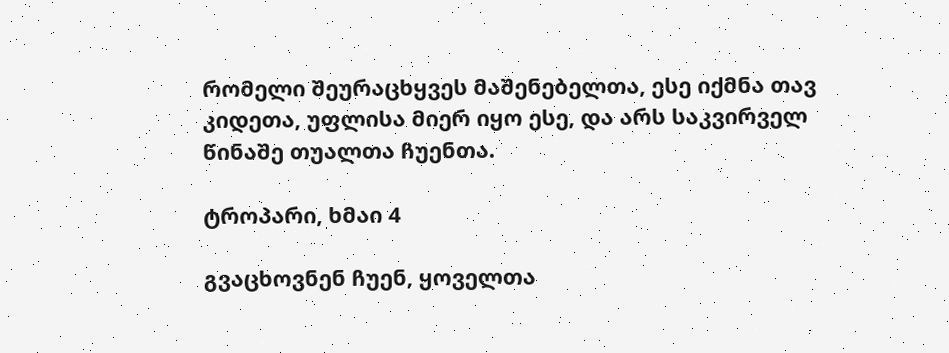რომელი შეურაცხყვეს მაშენებელთა, ესე იქმნა თავ კიდეთა, უფლისა მიერ იყო ესე, და არს საკვირველ წინაშე თუალთა ჩუენთა.

ტროპარი, ხმაი 4

გვაცხოვნენ ჩუენ, ყოველთა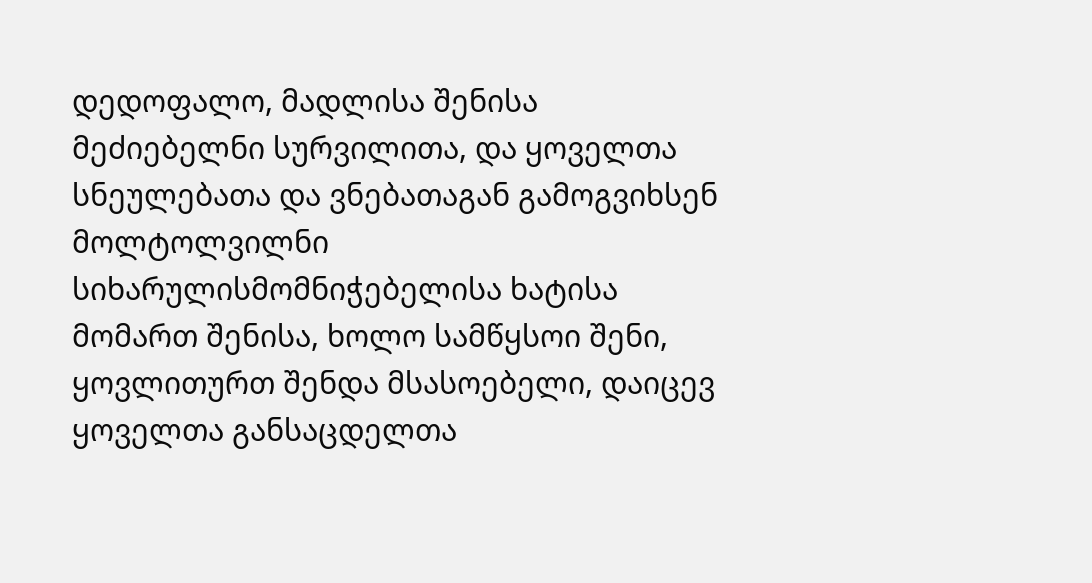დედოფალო, მადლისა შენისა მეძიებელნი სურვილითა, და ყოველთა სნეულებათა და ვნებათაგან გამოგვიხსენ მოლტოლვილნი სიხარულისმომნიჭებელისა ხატისა მომართ შენისა, ხოლო სამწყსოი შენი, ყოვლითურთ შენდა მსასოებელი, დაიცევ ყოველთა განსაცდელთა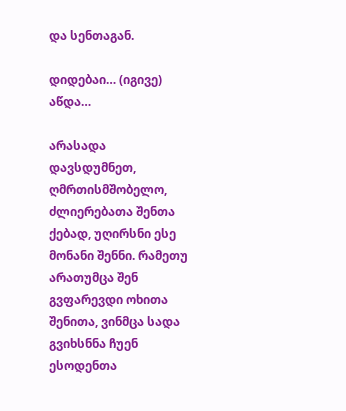და სენთაგან.

დიდებაი… (იგივე)  აწდა…

არასადა დავსდუმნეთ, ღმრთისმშობელო, ძლიერებათა შენთა ქებად, უღირსნი ესე მონანი შენნი. რამეთუ არათუმცა შენ გვფარევდი ოხითა შენითა, ვინმცა სადა გვიხსნნა ჩუენ ესოდენთა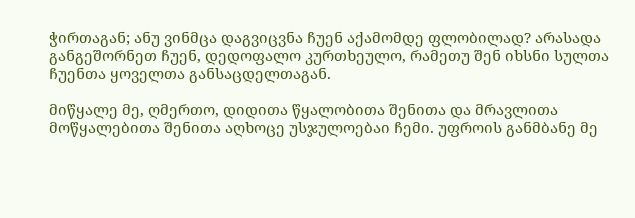ჭირთაგან; ანუ ვინმცა დაგვიცვნა ჩუენ აქამომდე ფლობილად? არასადა განგეშორნეთ ჩუენ, დედოფალო კურთხეულო, რამეთუ შენ იხსნი სულთა ჩუენთა ყოველთა განსაცდელთაგან.

მიწყალე მე, ღმერთო, დიდითა წყალობითა შენითა და მრავლითა მოწყალებითა შენითა აღხოცე უსჯულოებაი ჩემი. უფროის განმბანე მე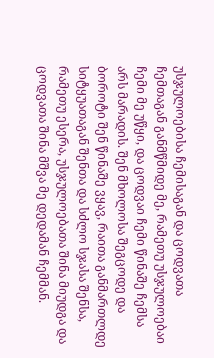უსჯულოებისა ჩემისაგან და ცოდვათა ჩემთაგან განმწმიდე მე, რამეთუ უსჯულოებაი ჩემი მე უწყი, და ცოდვაი ჩემი წინაშე ჩემსა არს მარადის. შენ მხოლოსა შეგცოდე და ბოროტი შენ წინაშე ვყავ, რაითა განმართლდე სიტყუათაგან შენთა და სძლო სჯასა შენსა, რამეთუ ესერა, უსჯულოებათა შინა მიუდგა და ცოდვათა შინა მშვა მე დედამან ჩემმან.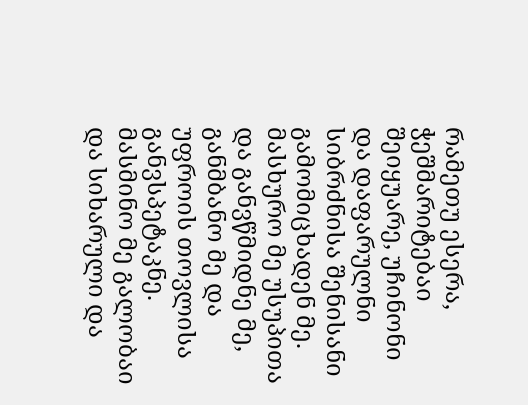რამეთუ ესერა, ჭეშმარიტებაი შეიყუარე, უჩინონი და დაფარულნი სიბრძნისა შენისანი გამომიცხადენ მე. მასხურო მე უსუპითა და განვწმიდნე მე, განმბანო მე და უფროის თოვლისა განვსპეტაკნე. მასმინო მე გალობაი და სიხარული და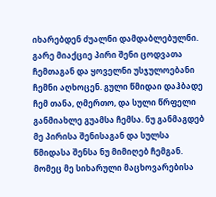იხარებდენ ძუალნი დამდაბლებულნი. გარე მიაქციე პირი შენი ცოდვათა ჩემთაგან და ყოველნი უსჯულოებანი ჩემნი აღხოცენ. გული წმიდაი დაჰბადე ჩემ თანა, ღმერთო, და სული წრფელი განმიახლე გუამსა ჩემსა. ნუ განმაგდებ მე პირისა შენისაგან და სულსა წმიდასა შენსა ნუ მიმიღებ ჩემგან. მომეც მე სიხარული მაცხოვარებისა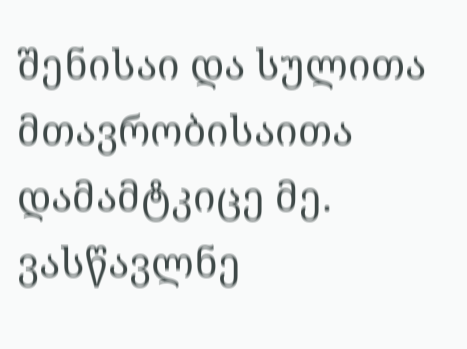შენისაი და სულითა მთავრობისაითა დამამტკიცე მე. ვასწავლნე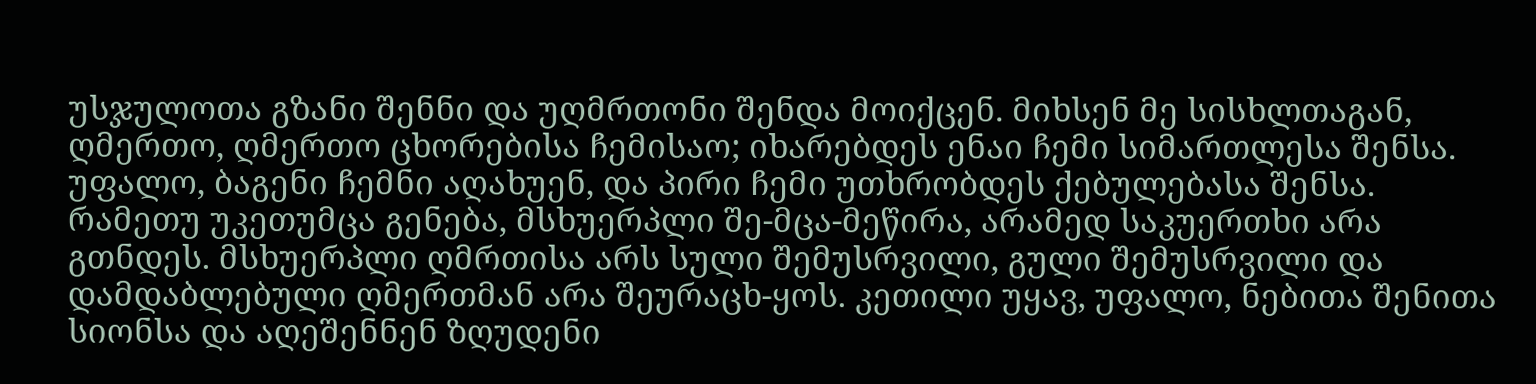უსჯულოთა გზანი შენნი და უღმრთონი შენდა მოიქცენ. მიხსენ მე სისხლთაგან, ღმერთო, ღმერთო ცხორებისა ჩემისაო; იხარებდეს ენაი ჩემი სიმართლესა შენსა. უფალო, ბაგენი ჩემნი აღახუენ, და პირი ჩემი უთხრობდეს ქებულებასა შენსა. რამეთუ უკეთუმცა გენება, მსხუერპლი შე-მცა-მეწირა, არამედ საკუერთხი არა გთნდეს. მსხუერპლი ღმრთისა არს სული შემუსრვილი, გული შემუსრვილი და დამდაბლებული ღმერთმან არა შეურაცხ-ყოს. კეთილი უყავ, უფალო, ნებითა შენითა სიონსა და აღეშენნენ ზღუდენი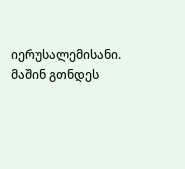იერუსალემისანი. მაშინ გთნდეს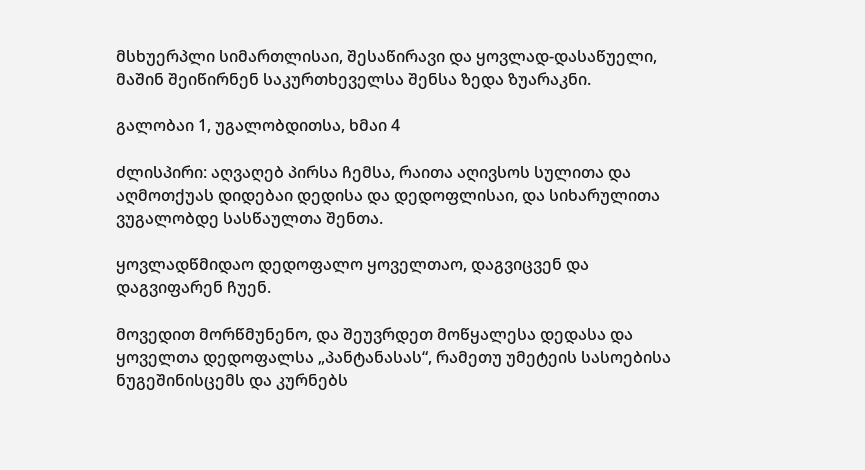მსხუერპლი სიმართლისაი, შესაწირავი და ყოვლად-დასაწუელი, მაშინ შეიწირნენ საკურთხეველსა შენსა ზედა ზუარაკნი.

გალობაი 1, უგალობდითსა, ხმაი 4

ძლისპირი: აღვაღებ პირსა ჩემსა, რაითა აღივსოს სულითა და აღმოთქუას დიდებაი დედისა და დედოფლისაი, და სიხარულითა ვუგალობდე სასწაულთა შენთა.

ყოვლადწმიდაო დედოფალო ყოველთაო, დაგვიცვენ და დაგვიფარენ ჩუენ.

მოვედით მორწმუნენო, და შეუვრდეთ მოწყალესა დედასა და ყოველთა დედოფალსა „პანტანასას“, რამეთუ უმეტეის სასოებისა ნუგეშინისცემს და კურნებს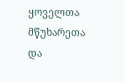ყოველთა მწუხარეთა და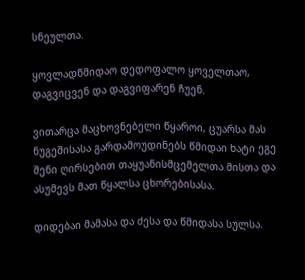სნეულთა.

ყოვლადწმიდაო დედოფალო ყოველთაო, დაგვიცვენ და დაგვიფარენ ჩუენ.

ვითარცა მაცხოვნებელი წყაროი, ცუარსა მას ნუგეშისასა გარდამოუდინებს წმიდაი ხატი ეგე შენი ღირსებით თაყუანისმცემელთა მისთა და ასუმევს მათ წყალსა ცხორებისასა.

დიდებაი მამასა და ძესა და წმიდასა სულსა.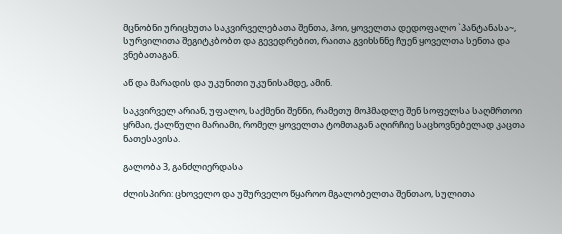მცნობნი ურიცხუთა საკვირველებათა შენთა, ჰოი, ყოველთა დედოფალო `პანტანასა~, სურვილითა შეგიტკბობთ და გევედრებით, რაითა გვიხსნნე ჩუენ ყოველთა სენთა და ვნებათაგან.

აწ და მარადის და უკუნითი უკუნისამდე, ამინ.

საკვირველ არიან, უფალო, საქმენი შენნი, რამეთუ მოჰმადლე შენ სოფელსა საღმრთოი ყრმაი, ქალწული მარიამი, რომელ ყოველთა ტომთაგან აღირჩიე საცხოვნებელად კაცთა ნათესავისა.

გალობა 3, განძლიერდასა

ძლისპირი: ცხოველო და უშურველო წყაროო მგალობელთა შენთაო, სულითა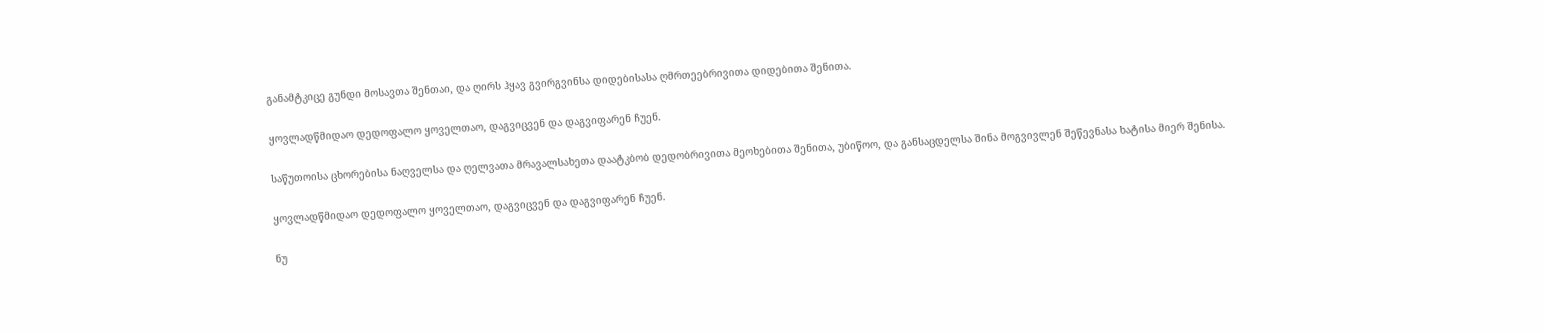განამტკიცე გუნდი მოსავთა შენთაი, და ღირს ჰყავ გვირგვინსა დიდებისასა ღმრთეებრივითა დიდებითა შენითა.

ყოვლადწმიდაო დედოფალო ყოველთაო, დაგვიცვენ და დაგვიფარენ ჩუენ.

საწუთოისა ცხორებისა ნაღველსა და ღელვათა მრავალსახეთა დაატკბობ დედობრივითა მეოხებითა შენითა, უბიწოო, და განსაცდელსა შინა მოგვივლენ შეწევნასა ხატისა მიერ შენისა.

ყოვლადწმიდაო დედოფალო ყოველთაო, დაგვიცვენ და დაგვიფარენ ჩუენ.

ნუ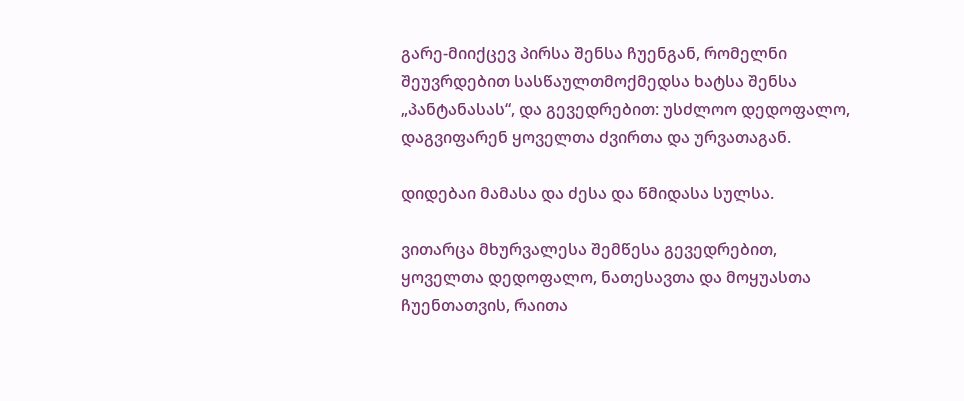გარე-მიიქცევ პირსა შენსა ჩუენგან, რომელნი შეუვრდებით სასწაულთმოქმედსა ხატსა შენსა „პანტანასას“, და გევედრებით: უსძლოო დედოფალო, დაგვიფარენ ყოველთა ძვირთა და ურვათაგან.

დიდებაი მამასა და ძესა და წმიდასა სულსა.

ვითარცა მხურვალესა შემწესა გევედრებით, ყოველთა დედოფალო, ნათესავთა და მოყუასთა ჩუენთათვის, რაითა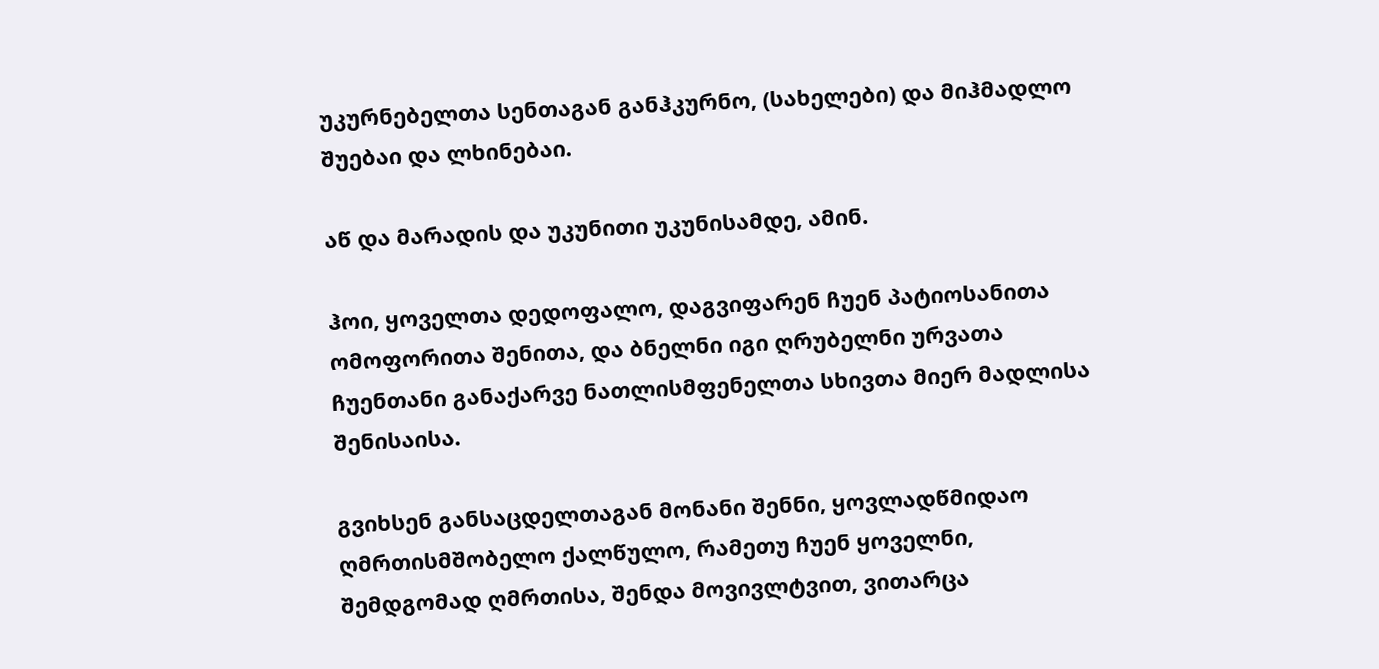უკურნებელთა სენთაგან განჰკურნო, (სახელები) და მიჰმადლო შუებაი და ლხინებაი.

აწ და მარადის და უკუნითი უკუნისამდე, ამინ.

ჰოი, ყოველთა დედოფალო, დაგვიფარენ ჩუენ პატიოსანითა ომოფორითა შენითა, და ბნელნი იგი ღრუბელნი ურვათა ჩუენთანი განაქარვე ნათლისმფენელთა სხივთა მიერ მადლისა შენისაისა.

გვიხსენ განსაცდელთაგან მონანი შენნი, ყოვლადწმიდაო ღმრთისმშობელო ქალწულო, რამეთუ ჩუენ ყოველნი, შემდგომად ღმრთისა, შენდა მოვივლტვით, ვითარცა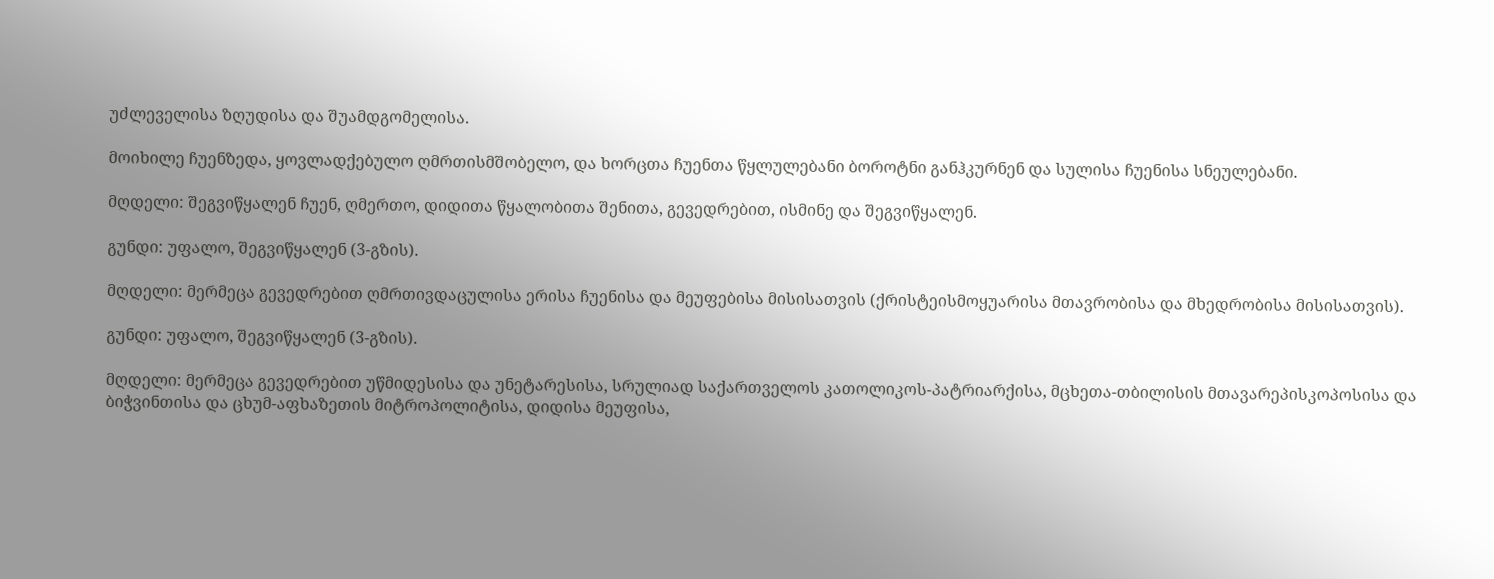უძლეველისა ზღუდისა და შუამდგომელისა.

მოიხილე ჩუენზედა, ყოვლადქებულო ღმრთისმშობელო, და ხორცთა ჩუენთა წყლულებანი ბოროტნი განჰკურნენ და სულისა ჩუენისა სნეულებანი.

მღდელი: შეგვიწყალენ ჩუენ, ღმერთო, დიდითა წყალობითა შენითა, გევედრებით, ისმინე და შეგვიწყალენ.

გუნდი: უფალო, შეგვიწყალენ (3-გზის).

მღდელი: მერმეცა გევედრებით ღმრთივდაცულისა ერისა ჩუენისა და მეუფებისა მისისათვის (ქრისტეისმოყუარისა მთავრობისა და მხედრობისა მისისათვის).

გუნდი: უფალო, შეგვიწყალენ (3-გზის).

მღდელი: მერმეცა გევედრებით უწმიდესისა და უნეტარესისა, სრულიად საქართველოს კათოლიკოს-პატრიარქისა, მცხეთა-თბილისის მთავარეპისკოპოსისა და ბიჭვინთისა და ცხუმ-აფხაზეთის მიტროპოლიტისა, დიდისა მეუფისა,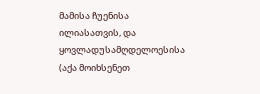მამისა ჩუენისა ილიასათვის, და ყოვლადუსამღდელოესისა (აქა მოიხსენეთ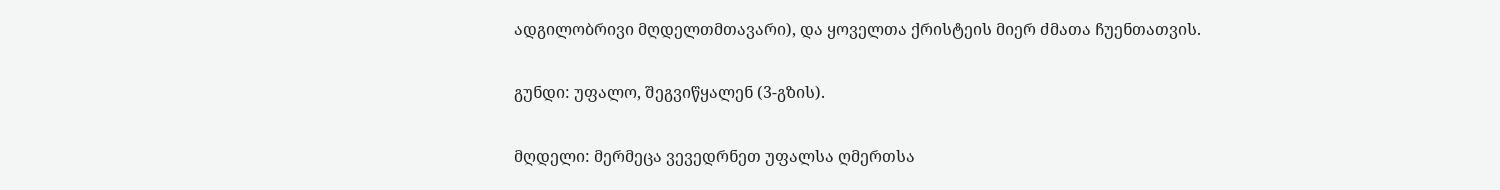ადგილობრივი მღდელთმთავარი), და ყოველთა ქრისტეის მიერ ძმათა ჩუენთათვის.

გუნდი: უფალო, შეგვიწყალენ (3-გზის).

მღდელი: მერმეცა ვევედრნეთ უფალსა ღმერთსა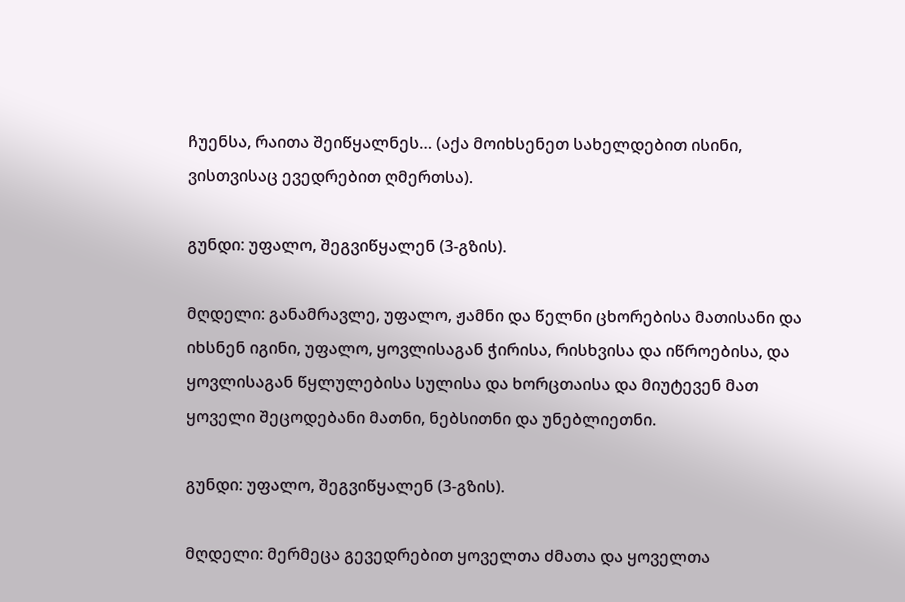ჩუენსა, რაითა შეიწყალნეს… (აქა მოიხსენეთ სახელდებით ისინი, ვისთვისაც ევედრებით ღმერთსა).

გუნდი: უფალო, შეგვიწყალენ (3-გზის).

მღდელი: განამრავლე, უფალო, ჟამნი და წელნი ცხორებისა მათისანი და იხსნენ იგინი, უფალო, ყოვლისაგან ჭირისა, რისხვისა და იწროებისა, და ყოვლისაგან წყლულებისა სულისა და ხორცთაისა და მიუტევენ მათ ყოველი შეცოდებანი მათნი, ნებსითნი და უნებლიეთნი.

გუნდი: უფალო, შეგვიწყალენ (3-გზის).

მღდელი: მერმეცა გევედრებით ყოველთა ძმათა და ყოველთა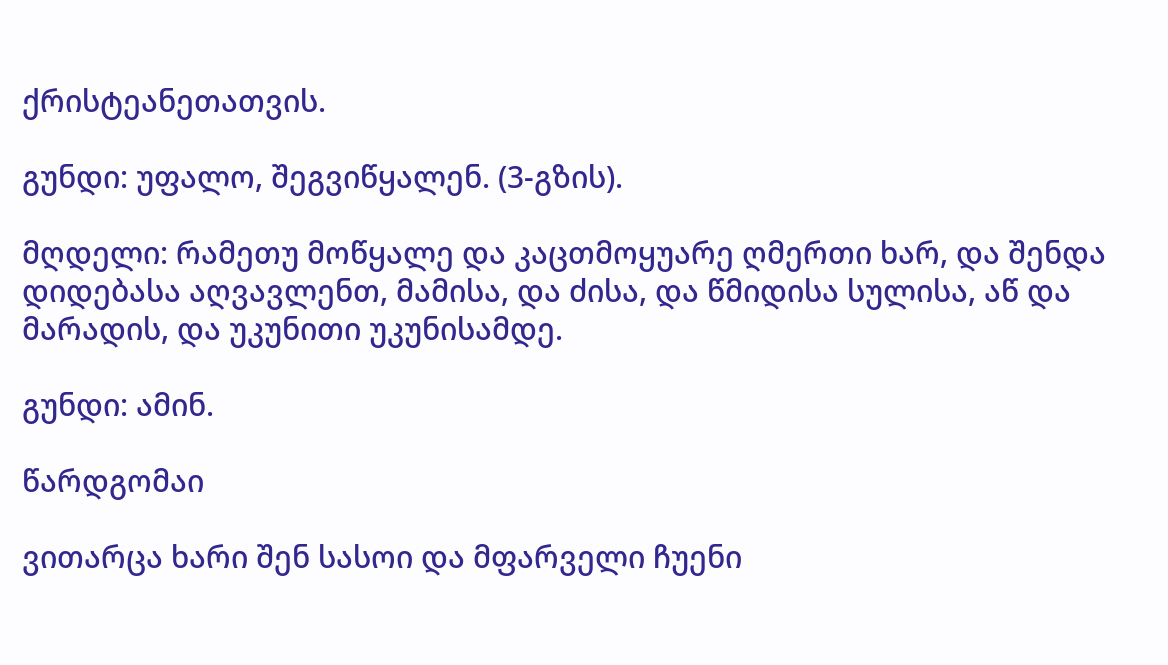ქრისტეანეთათვის.

გუნდი: უფალო, შეგვიწყალენ. (3-გზის).

მღდელი: რამეთუ მოწყალე და კაცთმოყუარე ღმერთი ხარ, და შენდა დიდებასა აღვავლენთ, მამისა, და ძისა, და წმიდისა სულისა, აწ და მარადის, და უკუნითი უკუნისამდე.

გუნდი: ამინ.

წარდგომაი

ვითარცა ხარი შენ სასოი და მფარველი ჩუენი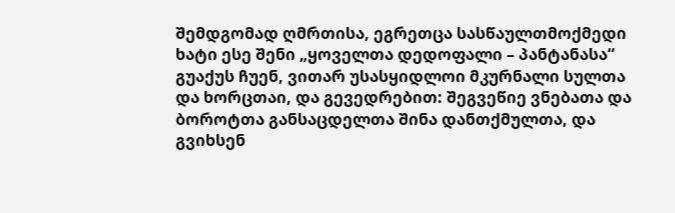შემდგომად ღმრთისა, ეგრეთცა სასწაულთმოქმედი ხატი ესე შენი „ყოველთა დედოფალი – პანტანასა“ გუაქუს ჩუენ, ვითარ უსასყიდლოი მკურნალი სულთა და ხორცთაი, და გევედრებით: შეგვეწიე ვნებათა და ბოროტთა განსაცდელთა შინა დანთქმულთა, და გვიხსენ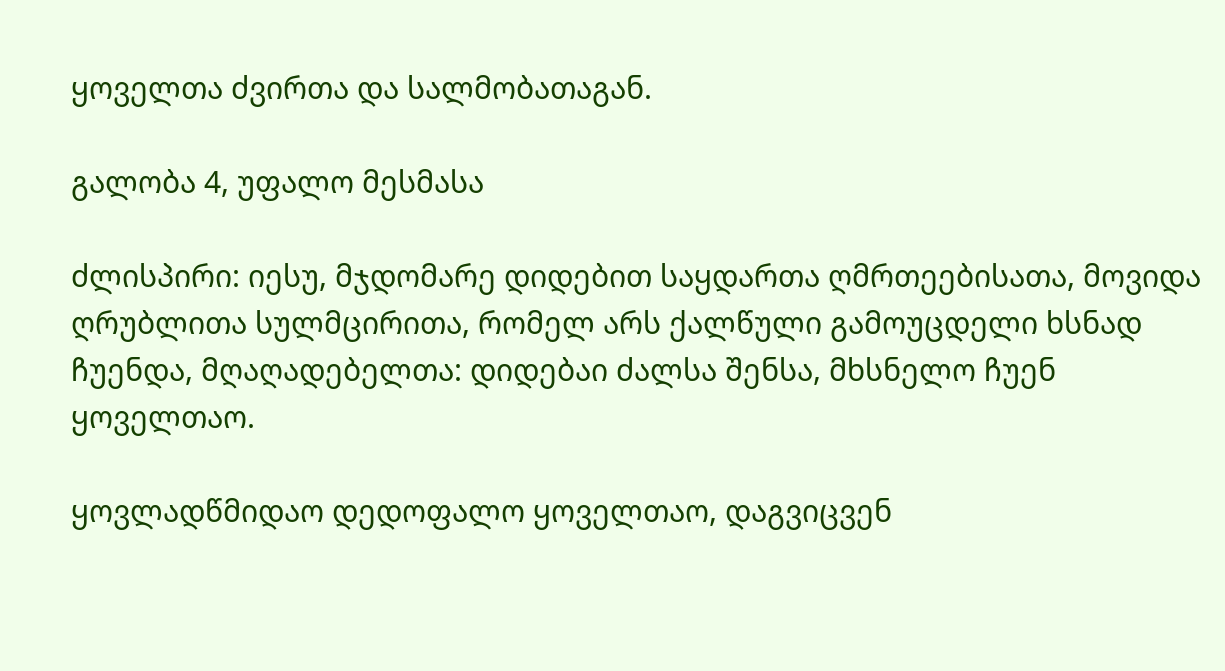ყოველთა ძვირთა და სალმობათაგან.

გალობა 4, უფალო მესმასა

ძლისპირი: იესუ, მჯდომარე დიდებით საყდართა ღმრთეებისათა, მოვიდა ღრუბლითა სულმცირითა, რომელ არს ქალწული გამოუცდელი ხსნად ჩუენდა, მღაღადებელთა: დიდებაი ძალსა შენსა, მხსნელო ჩუენ ყოველთაო.

ყოვლადწმიდაო დედოფალო ყოველთაო, დაგვიცვენ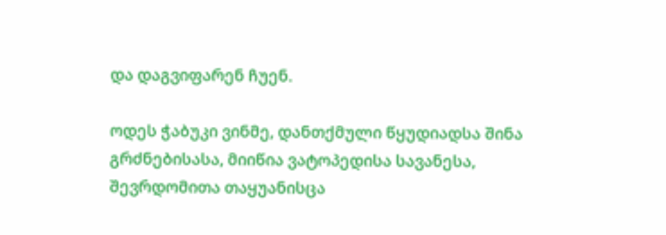და დაგვიფარენ ჩუენ.

ოდეს ჭაბუკი ვინმე, დანთქმული წყუდიადსა შინა გრძნებისასა, მიიწია ვატოპედისა სავანესა, შევრდომითა თაყუანისცა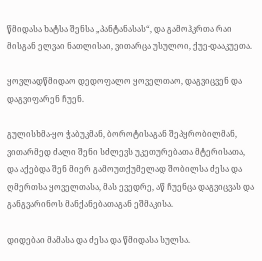წმიდასა ხატსა შენსა „პანტანასას“, და გამოჰკრთა რაი მისგან ელვაი ნათლისაი, ვითარცა უსულოი, ქუე-დააკუეთა.

ყოვლადწმიდაო დედოფალო ყოველთაო, დაგვიცვენ და დაგვიფარენ ჩუენ.

გულისხმა-ყო ჭაბუკმან, ბოროტისაგან შეპყრობილმან, ვითარმედ ძალი შენი სძლევს უკეთურებათა მტერისათა, და აქებდა შენ მიერ გამოუთქუმელად შობილსა ძესა და ღმერთსა ყოველთასა, მას ევედრე, აწ ჩუენცა დაგვიცვას და განგვარინოს მანქანებათაგან ეშმაკისა.

დიდებაი მამასა და ძესა და წმიდასა სულსა.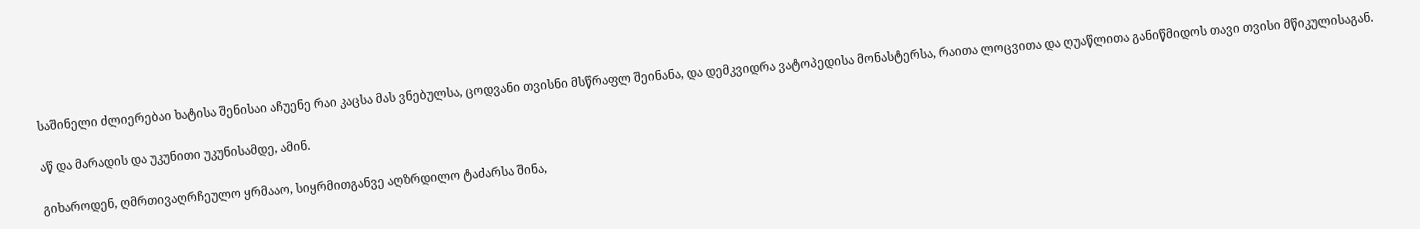საშინელი ძლიერებაი ხატისა შენისაი აჩუენე რაი კაცსა მას ვნებულსა, ცოდვანი თვისნი მსწრაფლ შეინანა, და დემკვიდრა ვატოპედისა მონასტერსა, რაითა ლოცვითა და ღუაწლითა განიწმიდოს თავი თვისი მწიკულისაგან.

აწ და მარადის და უკუნითი უკუნისამდე, ამინ.

გიხაროდენ, ღმრთივაღრჩეულო ყრმააო, სიყრმითგანვე აღზრდილო ტაძარსა შინა,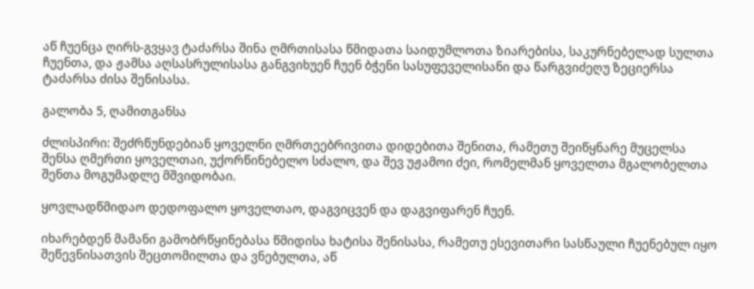აწ ჩუენცა ღირს-გვყავ ტაძარსა შინა ღმრთისასა წმიდათა საიდუმლოთა ზიარებისა, საკურნებელად სულთა ჩუენთა, და ჟამსა აღსასრულისასა განგვიხუენ ჩუენ ბჭენი სასუფეველისანი და წარგვიძეღუ ზეციერსა ტაძარსა ძისა შენისასა.

გალობა 5, ღამითგანსა

ძლისპირი: შეძრწუნდებიან ყოველნი ღმრთეებრივითა დიდებითა შენითა, რამეთუ შეიწყნარე მუცელსა შენსა ღმერთი ყოველთაი, უქორწინებელო სძალო, და შევ უჟამოი ძეი, რომელმან ყოველთა მგალობელთა შენთა მოგუმადლე მშვიდობაი.

ყოვლადწმიდაო დედოფალო ყოველთაო, დაგვიცვენ და დაგვიფარენ ჩუენ.

იხარებდენ მამანი გამობრწყინებასა წმიდისა ხატისა შენისასა, რამეთუ ესევითარი სასწაული ჩუენებულ იყო შეწევნისათვის შეცთომილთა და ვნებულთა, აწ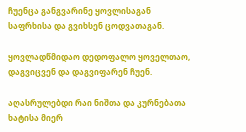ჩუენცა განგვარინე ყოვლისაგან საფრხისა და გვიხსენ ცოდვათაგან.

ყოვლადწმიდაო დედოფალო ყოველთაო, დაგვიცვენ და დაგვიფარენ ჩუენ.

აღასრულებდი რაი ნიშთა და კურნებათა ხატისა მიერ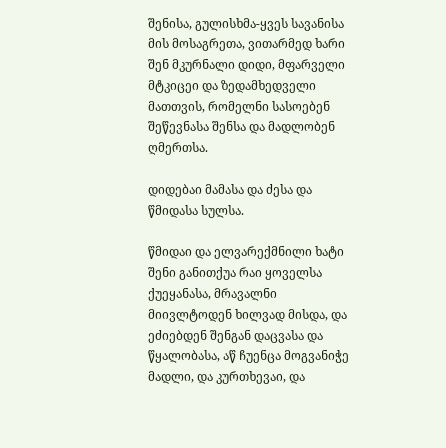შენისა, გულისხმა-ყვეს სავანისა მის მოსაგრეთა, ვითარმედ ხარი შენ მკურნალი დიდი, მფარველი მტკიცეი და ზედამხედველი მათთვის, რომელნი სასოებენ შეწევნასა შენსა და მადლობენ ღმერთსა.

დიდებაი მამასა და ძესა და წმიდასა სულსა.

წმიდაი და ელვარექმნილი ხატი შენი განითქუა რაი ყოველსა ქუეყანასა, მრავალნი მიივლტოდენ ხილვად მისდა, და ეძიებდენ შენგან დაცვასა და წყალობასა, აწ ჩუენცა მოგვანიჭე მადლი, და კურთხევაი, და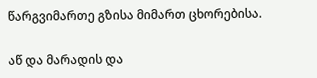წარგვიმართე გზისა მიმართ ცხორებისა.

აწ და მარადის და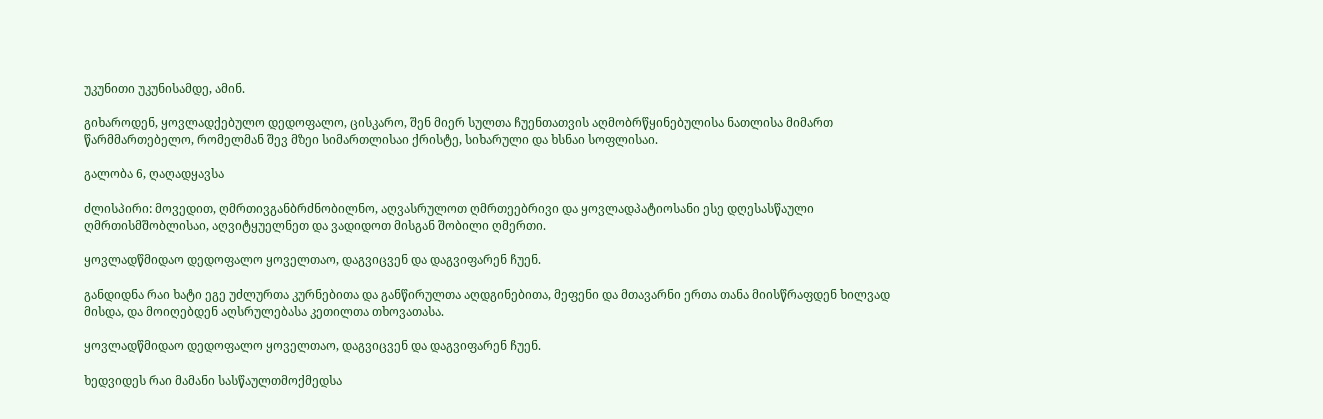უკუნითი უკუნისამდე, ამინ.

გიხაროდენ, ყოვლადქებულო დედოფალო, ცისკარო, შენ მიერ სულთა ჩუენთათვის აღმობრწყინებულისა ნათლისა მიმართ წარმმართებელო, რომელმან შევ მზეი სიმართლისაი ქრისტე, სიხარული და ხსნაი სოფლისაი.

გალობა 6, ღაღადყავსა

ძლისპირი: მოვედით, ღმრთივგანბრძნობილნო, აღვასრულოთ ღმრთეებრივი და ყოვლადპატიოსანი ესე დღესასწაული ღმრთისმშობლისაი, აღვიტყუელნეთ და ვადიდოთ მისგან შობილი ღმერთი.

ყოვლადწმიდაო დედოფალო ყოველთაო, დაგვიცვენ და დაგვიფარენ ჩუენ.

განდიდნა რაი ხატი ეგე უძლურთა კურნებითა და განწირულთა აღდგინებითა, მეფენი და მთავარნი ერთა თანა მიისწრაფდენ ხილვად მისდა, და მოიღებდენ აღსრულებასა კეთილთა თხოვათასა.

ყოვლადწმიდაო დედოფალო ყოველთაო, დაგვიცვენ და დაგვიფარენ ჩუენ.

ხედვიდეს რაი მამანი სასწაულთმოქმედსა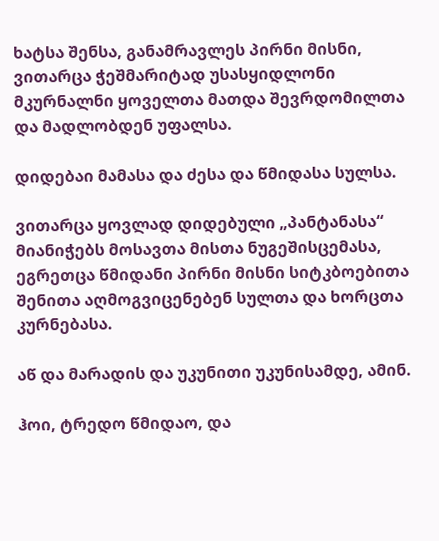ხატსა შენსა, განამრავლეს პირნი მისნი, ვითარცა ჭეშმარიტად უსასყიდლონი მკურნალნი ყოველთა მათდა შევრდომილთა და მადლობდენ უფალსა.

დიდებაი მამასა და ძესა და წმიდასა სულსა.

ვითარცა ყოვლად დიდებული „პანტანასა“ მიანიჭებს მოსავთა მისთა ნუგეშისცემასა, ეგრეთცა წმიდანი პირნი მისნი სიტკბოებითა შენითა აღმოგვიცენებენ სულთა და ხორცთა კურნებასა.

აწ და მარადის და უკუნითი უკუნისამდე, ამინ.

ჰოი, ტრედო წმიდაო, და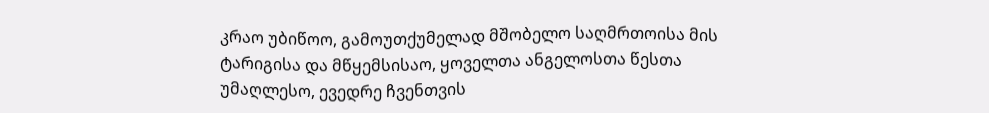კრაო უბიწოო, გამოუთქუმელად მშობელო საღმრთოისა მის ტარიგისა და მწყემსისაო, ყოველთა ანგელოსთა წესთა უმაღლესო, ევედრე ჩვენთვის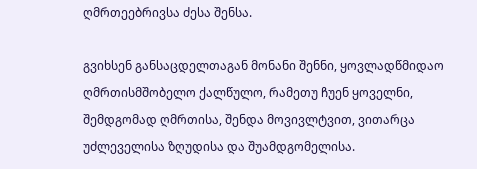ღმრთეებრივსა ძესა შენსა.

გვიხსენ განსაცდელთაგან მონანი შენნი, ყოვლადწმიდაო ღმრთისმშობელო ქალწულო, რამეთუ ჩუენ ყოველნი, შემდგომად ღმრთისა, შენდა მოვივლტვით, ვითარცა უძლეველისა ზღუდისა და შუამდგომელისა.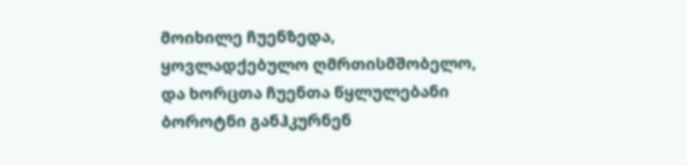მოიხილე ჩუენზედა, ყოვლადქებულო ღმრთისმშობელო, და ხორცთა ჩუენთა წყლულებანი ბოროტნი განჰკურნენ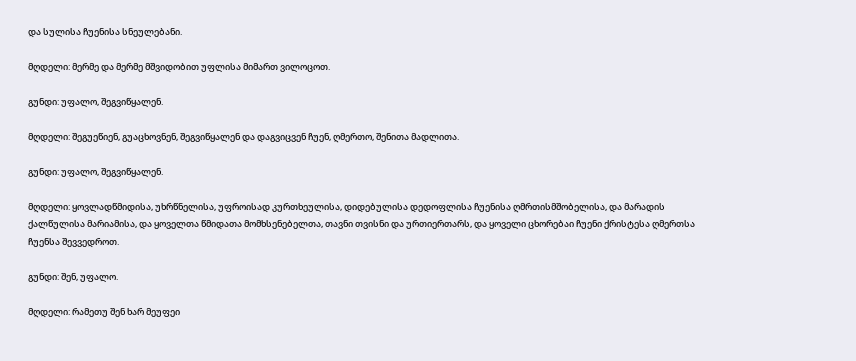და სულისა ჩუენისა სნეულებანი.

მღდელი: მერმე და მერმე მშვიდობით უფლისა მიმართ ვილოცოთ.

გუნდი: უფალო, შეგვიწყალენ.

მღდელი: შეგუეწიენ, გუაცხოვნენ, შეგვიწყალენ და დაგვიცვენ ჩუენ, ღმერთო, შენითა მადლითა.

გუნდი: უფალო, შეგვიწყალენ.

მღდელი: ყოვლადწმიდისა, უხრწნელისა, უფროისად კურთხეულისა, დიდებულისა დედოფლისა ჩუენისა ღმრთისმშობელისა, და მარადის ქალწულისა მარიამისა, და ყოველთა წმიდათა მომხსენებელთა, თავნი თვისნი და ურთიერთარს, და ყოველი ცხორებაი ჩუენი ქრისტესა ღმერთსა ჩუენსა შევვედროთ.

გუნდი: შენ, უფალო.

მღდელი: რამეთუ შენ ხარ მეუფეი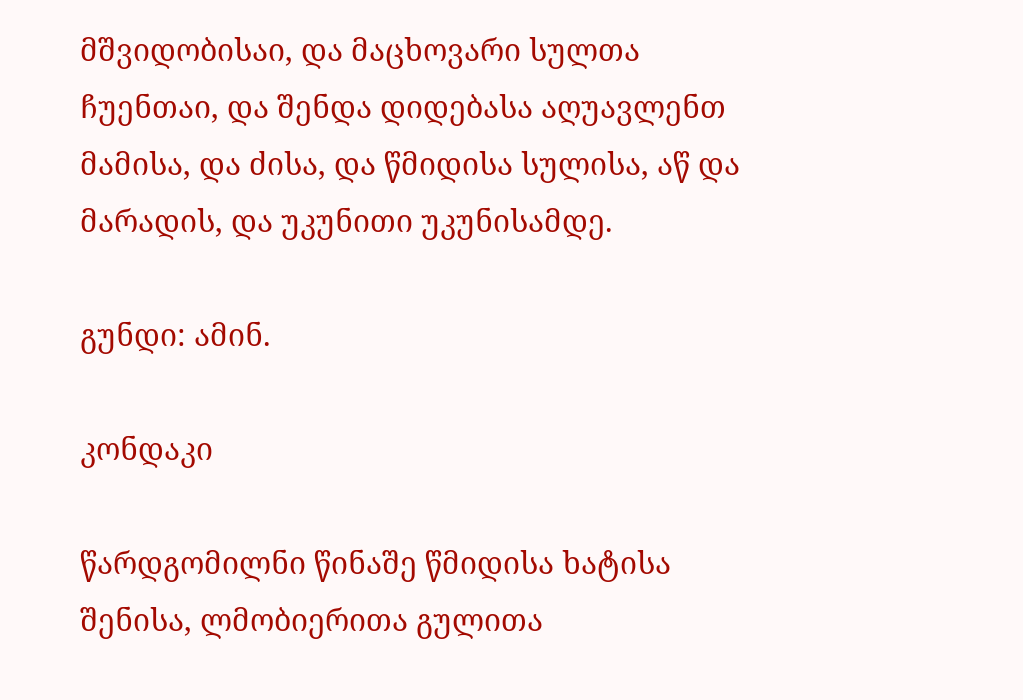მშვიდობისაი, და მაცხოვარი სულთა ჩუენთაი, და შენდა დიდებასა აღუავლენთ მამისა, და ძისა, და წმიდისა სულისა, აწ და მარადის, და უკუნითი უკუნისამდე.

გუნდი: ამინ.

კონდაკი

წარდგომილნი წინაშე წმიდისა ხატისა შენისა, ლმობიერითა გულითა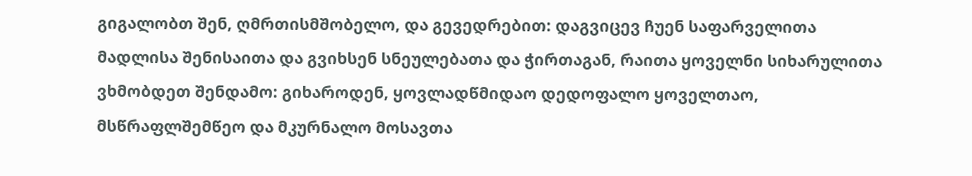გიგალობთ შენ, ღმრთისმშობელო, და გევედრებით: დაგვიცევ ჩუენ საფარველითა მადლისა შენისაითა და გვიხსენ სნეულებათა და ჭირთაგან, რაითა ყოველნი სიხარულითა ვხმობდეთ შენდამო: გიხაროდენ, ყოვლადწმიდაო დედოფალო ყოველთაო, მსწრაფლშემწეო და მკურნალო მოსავთა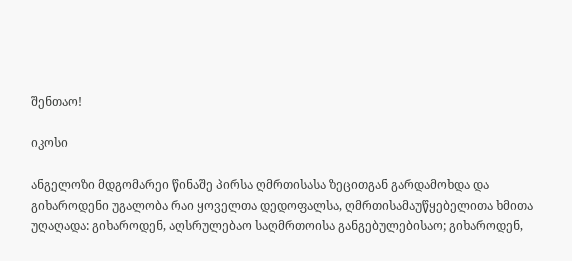შენთაო!

იკოსი

ანგელოზი მდგომარეი წინაშე პირსა ღმრთისასა ზეცითგან გარდამოხდა და გიხაროდენი უგალობა რაი ყოველთა დედოფალსა, ღმრთისამაუწყებელითა ხმითა უღაღადა: გიხაროდენ, აღსრულებაო საღმრთოისა განგებულებისაო; გიხაროდენ,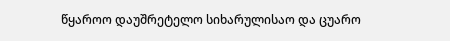წყაროო დაუშრეტელო სიხარულისაო და ცუარო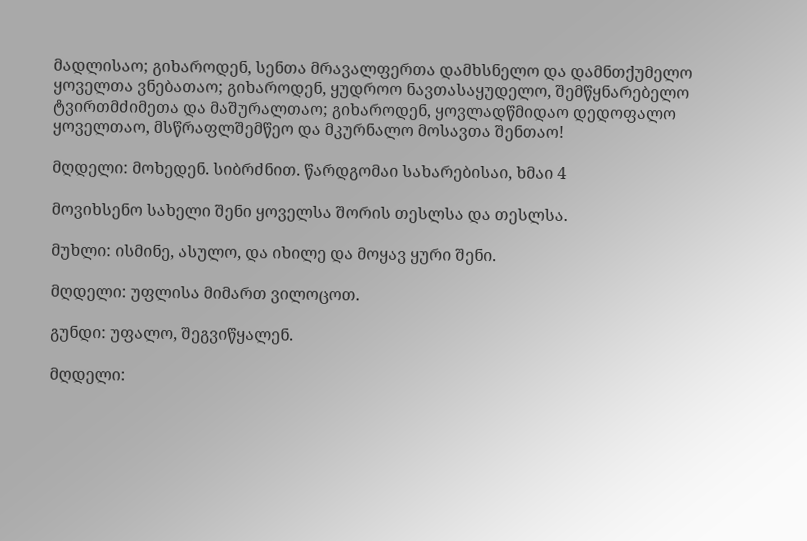მადლისაო; გიხაროდენ, სენთა მრავალფერთა დამხსნელო და დამნთქუმელო ყოველთა ვნებათაო; გიხაროდენ, ყუდროო ნავთასაყუდელო, შემწყნარებელო ტვირთმძიმეთა და მაშურალთაო; გიხაროდენ, ყოვლადწმიდაო დედოფალო ყოველთაო, მსწრაფლშემწეო და მკურნალო მოსავთა შენთაო!

მღდელი: მოხედენ. სიბრძნით. წარდგომაი სახარებისაი, ხმაი 4

მოვიხსენო სახელი შენი ყოველსა შორის თესლსა და თესლსა.

მუხლი: ისმინე, ასულო, და იხილე და მოყავ ყური შენი.

მღდელი: უფლისა მიმართ ვილოცოთ.

გუნდი: უფალო, შეგვიწყალენ.

მღდელი: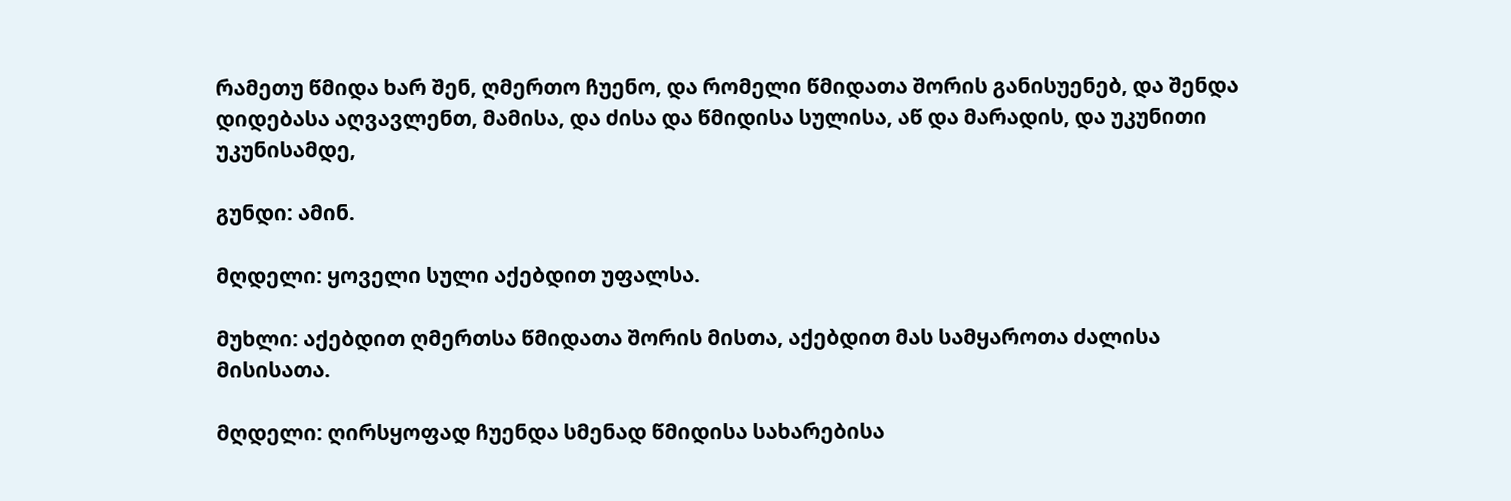რამეთუ წმიდა ხარ შენ, ღმერთო ჩუენო, და რომელი წმიდათა შორის განისუენებ, და შენდა დიდებასა აღვავლენთ, მამისა, და ძისა და წმიდისა სულისა, აწ და მარადის, და უკუნითი უკუნისამდე,

გუნდი: ამინ.

მღდელი: ყოველი სული აქებდით უფალსა.

მუხლი: აქებდით ღმერთსა წმიდათა შორის მისთა, აქებდით მას სამყაროთა ძალისა მისისათა.

მღდელი: ღირსყოფად ჩუენდა სმენად წმიდისა სახარებისა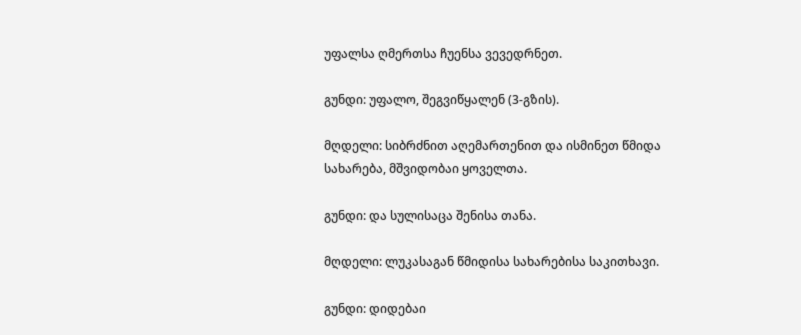უფალსა ღმერთსა ჩუენსა ვევედრნეთ.

გუნდი: უფალო, შეგვიწყალენ (3-გზის).

მღდელი: სიბრძნით აღემართენით და ისმინეთ წმიდა სახარება, მშვიდობაი ყოველთა.

გუნდი: და სულისაცა შენისა თანა.

მღდელი: ლუკასაგან წმიდისა სახარებისა საკითხავი.

გუნდი: დიდებაი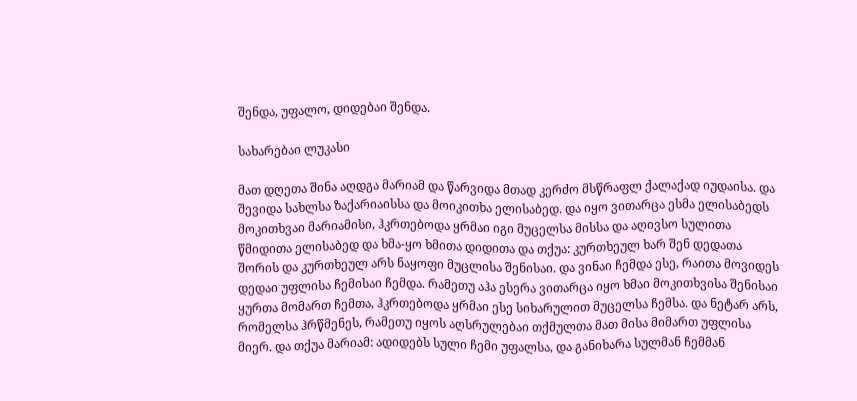შენდა, უფალო, დიდებაი შენდა.

სახარებაი ლუკასი

მათ დღეთა შინა აღდგა მარიამ და წარვიდა მთად კერძო მსწრაფლ ქალაქად იუდაისა. და შევიდა სახლსა ზაქარიაისსა და მოიკითხა ელისაბედ. და იყო ვითარცა ესმა ელისაბედს მოკითხვაი მარიამისი, ჰკრთებოდა ყრმაი იგი მუცელსა მისსა და აღივსო სულითა წმიდითა ელისაბედ და ხმა-ყო ხმითა დიდითა და თქუა: კურთხეულ ხარ შენ დედათა შორის და კურთხეულ არს ნაყოფი მუცლისა შენისაი. და ვინაი ჩემდა ესე, რაითა მოვიდეს დედაი უფლისა ჩემისაი ჩემდა. რამეთუ აჰა ესერა ვითარცა იყო ხმაი მოკითხვისა შენისაი ყურთა მომართ ჩემთა, ჰკრთებოდა ყრმაი ესე სიხარულით მუცელსა ჩემსა. და ნეტარ არს, რომელსა ჰრწმენეს, რამეთუ იყოს აღსრულებაი თქმულთა მათ მისა მიმართ უფლისა მიერ. და თქუა მარიამ: ადიდებს სული ჩემი უფალსა, და განიხარა სულმან ჩემმან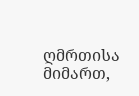ღმრთისა მიმართ,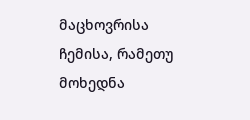მაცხოვრისა ჩემისა, რამეთუ მოხედნა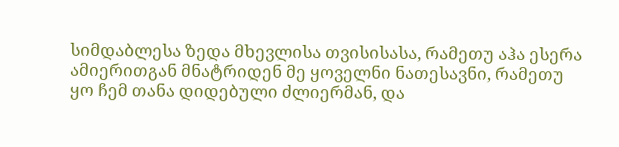სიმდაბლესა ზედა მხევლისა თვისისასა, რამეთუ აჰა ესერა ამიერითგან მნატრიდენ მე ყოველნი ნათესავნი, რამეთუ ყო ჩემ თანა დიდებული ძლიერმან, და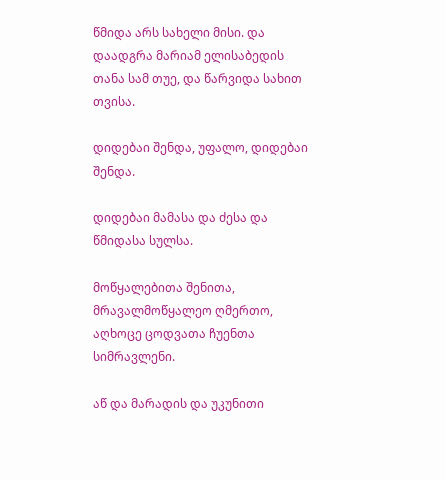წმიდა არს სახელი მისი. და დაადგრა მარიამ ელისაბედის თანა სამ თუე, და წარვიდა სახით თვისა.

დიდებაი შენდა, უფალო, დიდებაი შენდა.

დიდებაი მამასა და ძესა და წმიდასა სულსა.

მოწყალებითა შენითა, მრავალმოწყალეო ღმერთო, აღხოცე ცოდვათა ჩუენთა სიმრავლენი.

აწ და მარადის და უკუნითი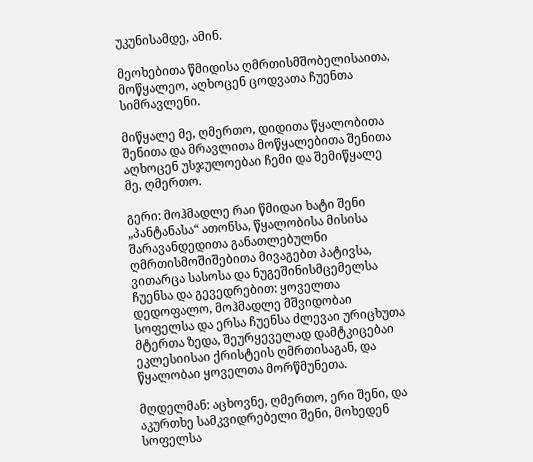უკუნისამდე, ამინ.

მეოხებითა წმიდისა ღმრთისმშობელისაითა, მოწყალეო, აღხოცენ ცოდვათა ჩუენთა სიმრავლენი.

მიწყალე მე, ღმერთო, დიდითა წყალობითა შენითა და მრავლითა მოწყალებითა შენითა აღხოცენ უსჯულოებაი ჩემი და შემიწყალე მე, ღმერთო.

გერი: მოჰმადლე რაი წმიდაი ხატი შენი „პანტანასა“ ათონსა, წყალობისა მისისა შარავანდედითა განათლებულნი ღმრთისმოშიშებითა მივაგებთ პატივსა, ვითარცა სასოსა და ნუგეშინისმცემელსა ჩუენსა და გევედრებით: ყოველთა დედოფალო, მოჰმადლე მშვიდობაი სოფელსა და ერსა ჩუენსა ძლევაი ურიცხუთა მტერთა ზედა, შეურყეველად დამტკიცებაი ეკლესიისაი ქრისტეის ღმრთისაგან, და წყალობაი ყოველთა მორწმუნეთა.

მღდელმან: აცხოვნე, ღმერთო, ერი შენი, და აკურთხე სამკვიდრებელი შენი, მოხედენ სოფელსა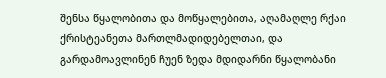შენსა წყალობითა და მოწყალებითა, აღამაღლე რქაი ქრისტეანეთა მართლმადიდებელთაი, და გარდამოავლინენ ჩუენ ზედა მდიდარნი წყალობანი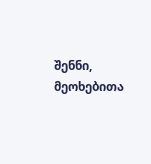შენნი, მეოხებითა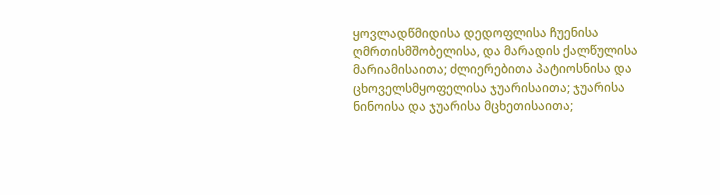ყოვლადწმიდისა დედოფლისა ჩუენისა ღმრთისმშობელისა, და მარადის ქალწულისა მარიამისაითა; ძლიერებითა პატიოსნისა და ცხოველსმყოფელისა ჯუარისაითა; ჯუარისა ნინოისა და ჯუარისა მცხეთისაითა;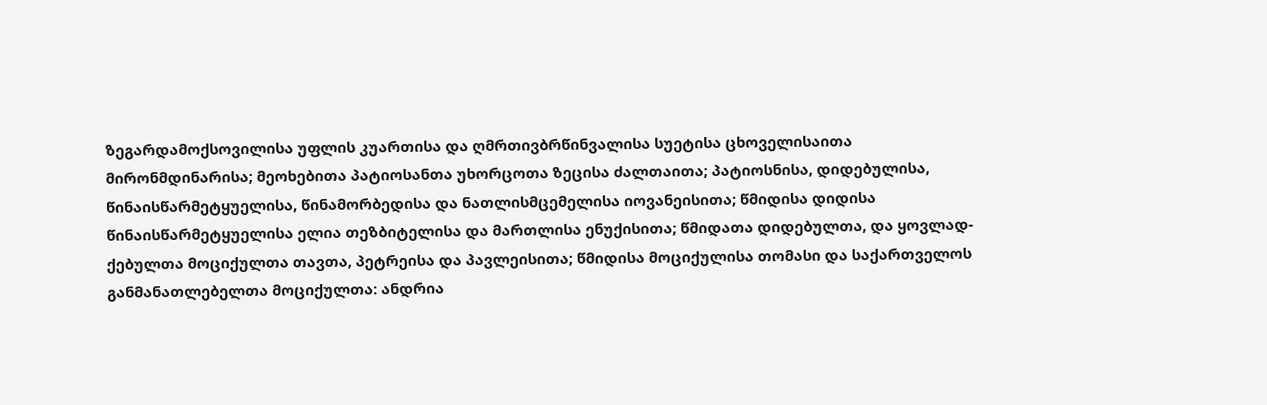ზეგარდამოქსოვილისა უფლის კუართისა და ღმრთივბრწინვალისა სუეტისა ცხოველისაითა მირონმდინარისა; მეოხებითა პატიოსანთა უხორცოთა ზეცისა ძალთაითა; პატიოსნისა, დიდებულისა, წინაისწარმეტყუელისა, წინამორბედისა და ნათლისმცემელისა იოვანეისითა; წმიდისა დიდისა წინაისწარმეტყუელისა ელია თეზბიტელისა და მართლისა ენუქისითა; წმიდათა დიდებულთა, და ყოვლად-ქებულთა მოციქულთა თავთა, პეტრეისა და პავლეისითა; წმიდისა მოციქულისა თომასი და საქართველოს განმანათლებელთა მოციქულთა: ანდრია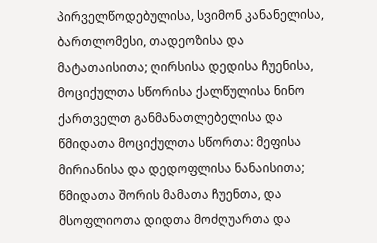პირველწოდებულისა, სვიმონ კანანელისა, ბართლომესი, თადეოზისა და მატათაისითა; ღირსისა დედისა ჩუენისა, მოციქულთა სწორისა ქალწულისა ნინო ქართველთ განმანათლებელისა და წმიდათა მოციქულთა სწორთა: მეფისა მირიანისა და დედოფლისა ნანაისითა; წმიდათა შორის მამათა ჩუენთა, და მსოფლიოთა დიდთა მოძღუართა და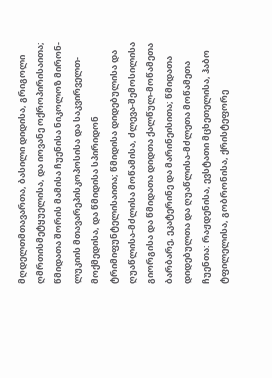მღდელთმთავართა, ბასილი დიდისა, გრიგოლი ღმრთისმეტყუელისა, და იოვანე ოქროპირისაითა; წმიდათა შორის მამისა ჩუენისა ნიკოლოზ მირონ-ლუკიის მთავარეპისკოპოსისა და საკვირველთ-მოქმედისა, და წმიდისა სპირიდონ ტრიმიფუნტელისაითა; წმიდისა დიდებულისა და ღუაწლისა-მძლისა მოწამისა, ძლევა-შემოსილისა გიორგისა და წმიდათა დიდთა ქალწულ-მოწამეთა ბარბარე, ეკატერინე და მარინეისითა; წმიდათა დიდებულთა და ღუაწლისა-მძლეთა მოწამეთა ჩუენთა: რაჟდენისა, ევსტათი მცხეთელისა, ჰაბო ტფილელისა, გობრონისა, ქრისტეფორე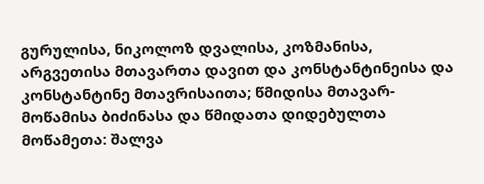გურულისა, ნიკოლოზ დვალისა, კოზმანისა, არგვეთისა მთავართა დავით და კონსტანტინეისა და კონსტანტინე მთავრისაითა; წმიდისა მთავარ-მოწამისა ბიძინასა და წმიდათა დიდებულთა მოწამეთა: შალვა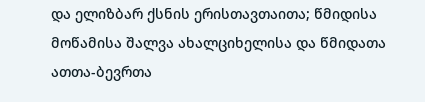და ელიზბარ ქსნის ერისთავთაითა; წმიდისა მოწამისა შალვა ახალციხელისა და წმიდათა ათთა-ბევრთა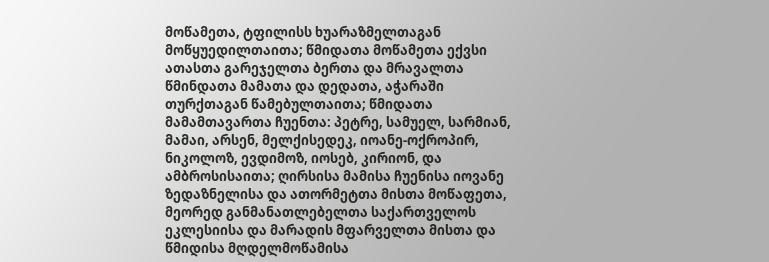მოწამეთა, ტფილისს ხუარაზმელთაგან მოწყუედილთაითა; წმიდათა მოწამეთა ექვსი ათასთა გარეჯელთა ბერთა და მრავალთა წმინდათა მამათა და დედათა, აჭარაში თურქთაგან წამებულთაითა; წმიდათა მამამთავართა ჩუენთა: პეტრე, სამუელ, სარმიან, მამაი, არსენ, მელქისედეკ, იოანე-ოქროპირ, ნიკოლოზ, ევდიმოზ, იოსებ, კირიონ, და ამბროსისაითა; ღირსისა მამისა ჩუენისა იოვანე ზედაზნელისა და ათორმეტთა მისთა მოწაფეთა, მეორედ განმანათლებელთა საქართველოს ეკლესიისა და მარადის მფარველთა მისთა და წმიდისა მღდელმოწამისა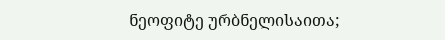ნეოფიტე ურბნელისაითა;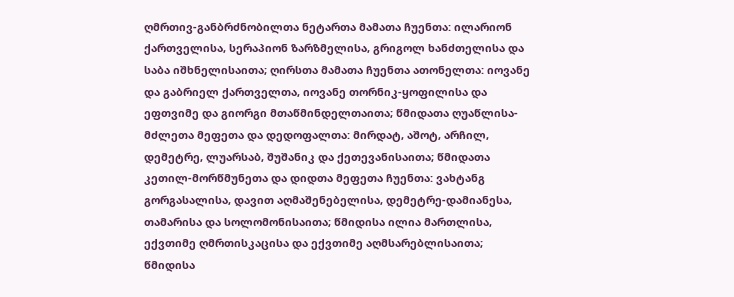ღმრთივ-განბრძნობილთა ნეტართა მამათა ჩუენთა: ილარიონ ქართველისა, სერაპიონ ზარზმელისა, გრიგოლ ხანძთელისა და საბა იშხნელისაითა; ღირსთა მამათა ჩუენთა ათონელთა: იოვანე და გაბრიელ ქართველთა, იოვანე თორნიკ-ყოფილისა და ეფთვიმე და გიორგი მთაწმინდელთაითა; წმიდათა ღუაწლისა-მძლეთა მეფეთა და დედოფალთა: მირდატ, აშოტ, არჩილ, დემეტრე, ლუარსაბ, შუშანიკ და ქეთევანისაითა; წმიდათა კეთილ-მორწმუნეთა და დიდთა მეფეთა ჩუენთა: ვახტანგ გორგასალისა, დავით აღმაშენებელისა, დემეტრე-დამიანესა, თამარისა და სოლომონისაითა; წმიდისა ილია მართლისა, ექვთიმე ღმრთისკაცისა და ექვთიმე აღმსარებლისაითა; წმიდისა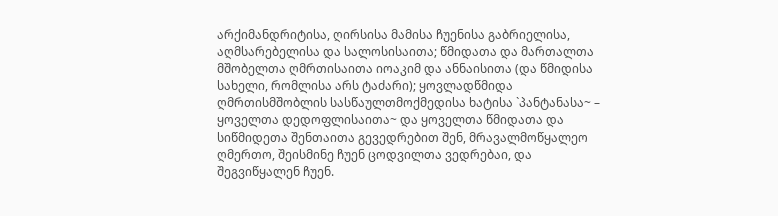არქიმანდრიტისა, ღირსისა მამისა ჩუენისა გაბრიელისა, აღმსარებელისა და სალოსისაითა; წმიდათა და მართალთა მშობელთა ღმრთისაითა იოაკიმ და ანნაისითა (და წმიდისა სახელი, რომლისა არს ტაძარი); ყოვლადწმიდა ღმრთისმშობლის სასწაულთმოქმედისა ხატისა `პანტანასა~ – ყოველთა დედოფლისაითა~ და ყოველთა წმიდათა და სიწმიდეთა შენთაითა გევედრებით შენ, მრავალმოწყალეო ღმერთო, შეისმინე ჩუენ ცოდვილთა ვედრებაი, და შეგვიწყალენ ჩუენ.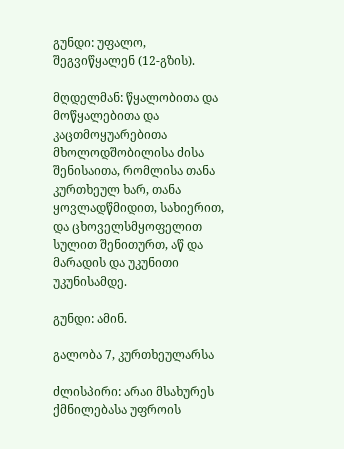გუნდი: უფალო, შეგვიწყალენ (12-გზის).

მღდელმან: წყალობითა და მოწყალებითა და კაცთმოყუარებითა მხოლოდშობილისა ძისა შენისაითა, რომლისა თანა კურთხეულ ხარ, თანა ყოვლადწმიდით, სახიერით, და ცხოველსმყოფელით სულით შენითურთ, აწ და მარადის და უკუნითი უკუნისამდე.

გუნდი: ამინ.

გალობა 7, კურთხეულარსა

ძლისპირი: არაი მსახურეს ქმნილებასა უფროის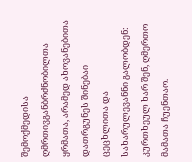შემოქმედისა ღმრთივგანბრძნობილთა ყრმათა, არამედ ახოვანებითა დათრგუნეს შინებაი ცეცხლითა და სახარულევანნი გალობდენ: კურთხეულ ხარ შენ, ღმერთო მამათა ჩუენთაო.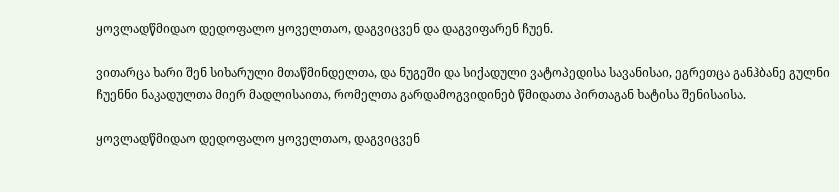ყოვლადწმიდაო დედოფალო ყოველთაო, დაგვიცვენ და დაგვიფარენ ჩუენ.

ვითარცა ხარი შენ სიხარული მთაწმინდელთა, და ნუგეში და სიქადული ვატოპედისა სავანისაი, ეგრეთცა განჰბანე გულნი ჩუენნი ნაკადულთა მიერ მადლისაითა, რომელთა გარდამოგვიდინებ წმიდათა პირთაგან ხატისა შენისაისა.

ყოვლადწმიდაო დედოფალო ყოველთაო, დაგვიცვენ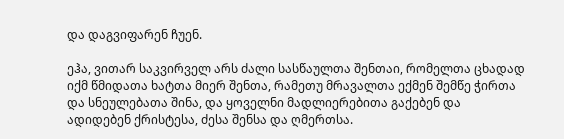და დაგვიფარენ ჩუენ.

ეჰა, ვითარ საკვირველ არს ძალი სასწაულთა შენთაი, რომელთა ცხადად იქმ წმიდათა ხატთა მიერ შენთა, რამეთუ მრავალთა ექმენ შემწე ჭირთა და სნეულებათა შინა, და ყოველნი მადლიერებითა გაქებენ და ადიდებენ ქრისტესა, ძესა შენსა და ღმერთსა.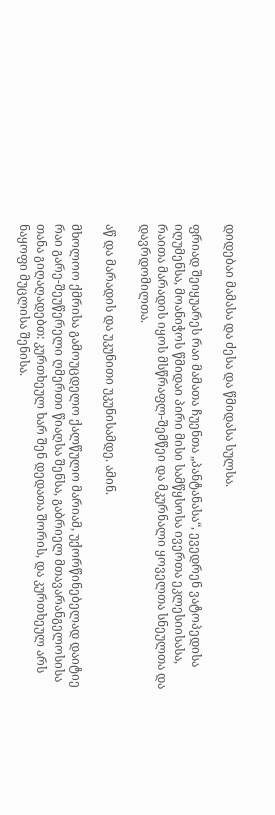დიდებაი მამასა და ძესა და წმიდასა სულსა.

ფრიად შეიყუარეს რაი მამათა ჩუენთა „პანტანასა“, ევედრენ ვატოპედისა იღუმენსა, მოანიჭოს წმიდაი პირი მისი სამწყსოსა ივერთა ეკლესიისასა, რაითა მარადის იყოს მსწრაფლ-შემწეი და მკურნალი ყოველთა სნეულთა და დავრდომილთა.

აწ და მარადის და უკუნითი უკუნისამდე. ამინ.

მხოლოო ქმრისა გამოუცდელო ქალწულო მარიამ, უქორწინებელად დაიტიე რაი გარე-შეუწერელი ღმერთი წიაღსა შენსა, გაბრიელ მთავარანგელოსისა თანა გიღაღადებთ: კურთხეულ ხარ შენ დედათა შორის, და კურთხეულ არს ნაყოფი მუცლისა შენისა.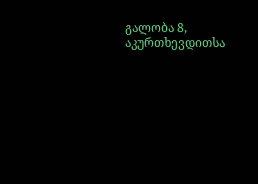გალობა 8, აკურთხევდითსა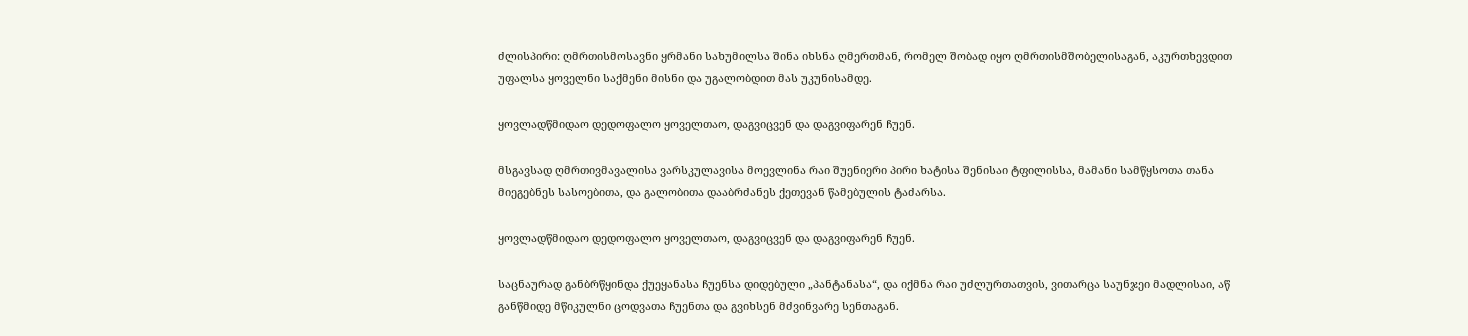ძლისპირი: ღმრთისმოსავნი ყრმანი სახუმილსა შინა იხსნა ღმერთმან, რომელ შობად იყო ღმრთისმშობელისაგან, აკურთხევდით უფალსა ყოველნი საქმენი მისნი და უგალობდით მას უკუნისამდე.

ყოვლადწმიდაო დედოფალო ყოველთაო, დაგვიცვენ და დაგვიფარენ ჩუენ.

მსგავსად ღმრთივმავალისა ვარსკულავისა მოევლინა რაი შუენიერი პირი ხატისა შენისაი ტფილისსა, მამანი სამწყსოთა თანა მიეგებნეს სასოებითა, და გალობითა დააბრძანეს ქეთევან წამებულის ტაძარსა.

ყოვლადწმიდაო დედოფალო ყოველთაო, დაგვიცვენ და დაგვიფარენ ჩუენ.

საცნაურად განბრწყინდა ქუეყანასა ჩუენსა დიდებული „პანტანასა“, და იქმნა რაი უძლურთათვის, ვითარცა საუნჯეი მადლისაი, აწ განწმიდე მწიკულნი ცოდვათა ჩუენთა და გვიხსენ მძვინვარე სენთაგან.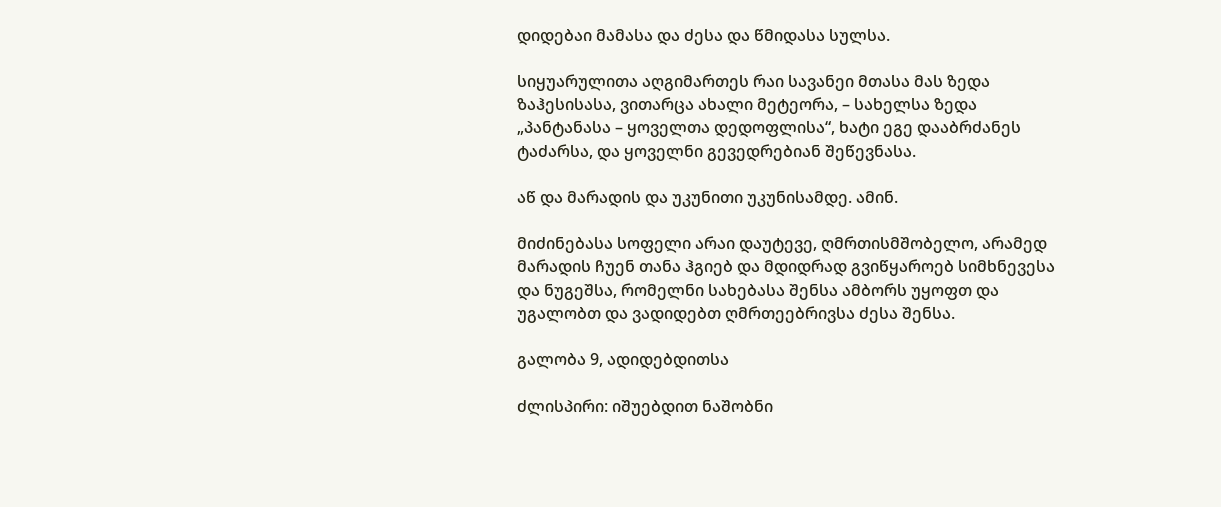დიდებაი მამასა და ძესა და წმიდასა სულსა.

სიყუარულითა აღგიმართეს რაი სავანეი მთასა მას ზედა ზაჰესისასა, ვითარცა ახალი მეტეორა, – სახელსა ზედა „პანტანასა – ყოველთა დედოფლისა“, ხატი ეგე დააბრძანეს ტაძარსა, და ყოველნი გევედრებიან შეწევნასა.

აწ და მარადის და უკუნითი უკუნისამდე. ამინ.

მიძინებასა სოფელი არაი დაუტევე, ღმრთისმშობელო, არამედ მარადის ჩუენ თანა ჰგიებ და მდიდრად გვიწყაროებ სიმხნევესა და ნუგეშსა, რომელნი სახებასა შენსა ამბორს უყოფთ და უგალობთ და ვადიდებთ ღმრთეებრივსა ძესა შენსა.

გალობა 9, ადიდებდითსა

ძლისპირი: იშუებდით ნაშობნი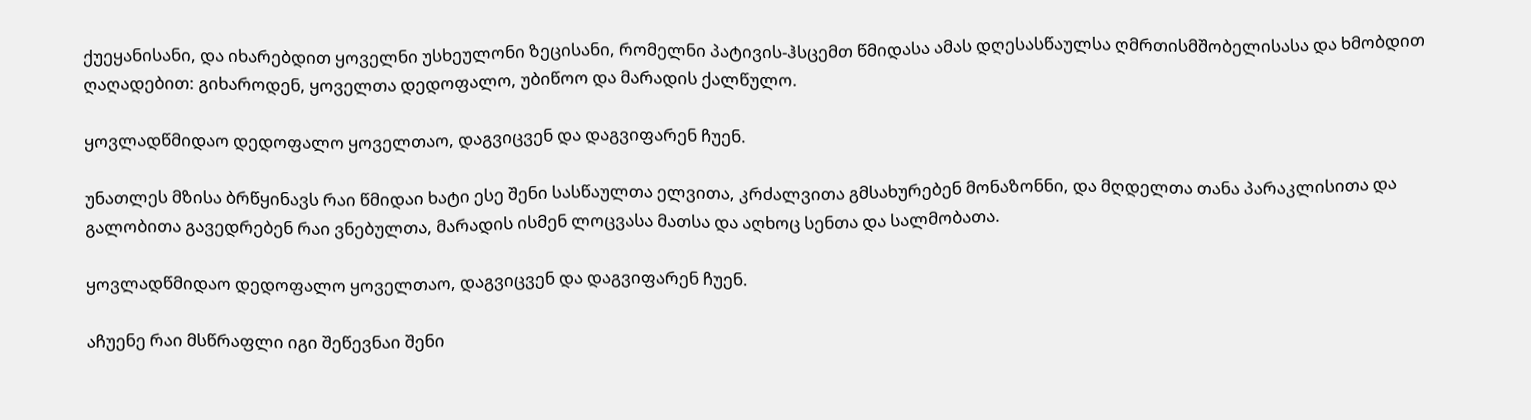ქუეყანისანი, და იხარებდით ყოველნი უსხეულონი ზეცისანი, რომელნი პატივის-ჰსცემთ წმიდასა ამას დღესასწაულსა ღმრთისმშობელისასა და ხმობდით ღაღადებით: გიხაროდენ, ყოველთა დედოფალო, უბიწოო და მარადის ქალწულო.

ყოვლადწმიდაო დედოფალო ყოველთაო, დაგვიცვენ და დაგვიფარენ ჩუენ.

უნათლეს მზისა ბრწყინავს რაი წმიდაი ხატი ესე შენი სასწაულთა ელვითა, კრძალვითა გმსახურებენ მონაზონნი, და მღდელთა თანა პარაკლისითა და გალობითა გავედრებენ რაი ვნებულთა, მარადის ისმენ ლოცვასა მათსა და აღხოც სენთა და სალმობათა.

ყოვლადწმიდაო დედოფალო ყოველთაო, დაგვიცვენ და დაგვიფარენ ჩუენ.

აჩუენე რაი მსწრაფლი იგი შეწევნაი შენი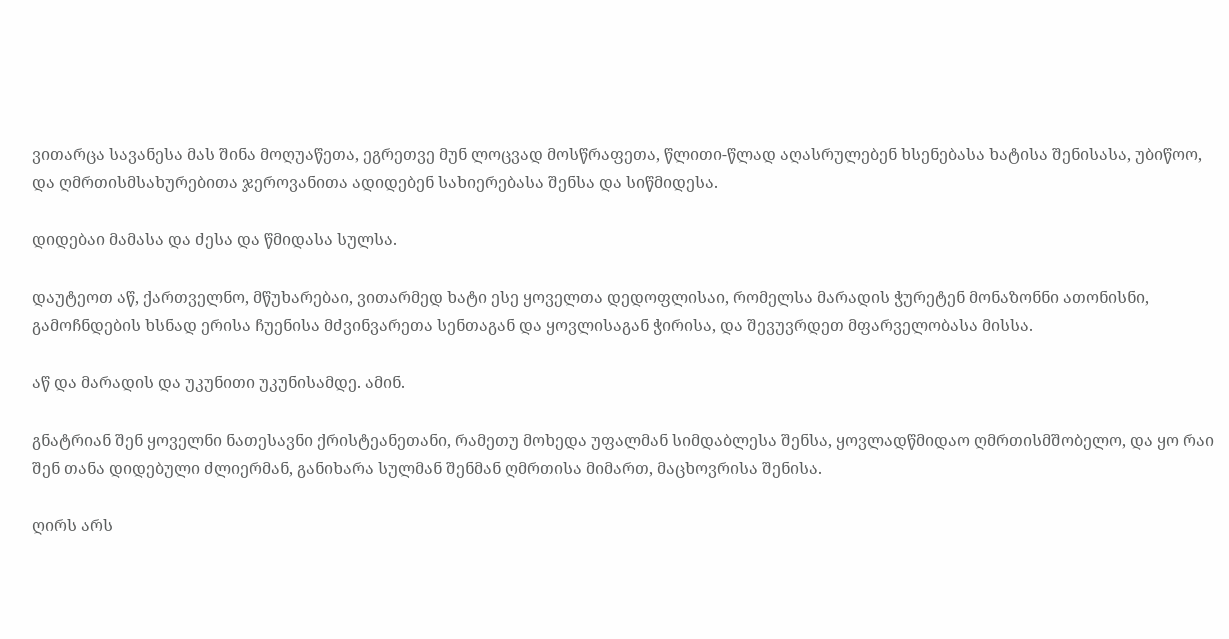ვითარცა სავანესა მას შინა მოღუაწეთა, ეგრეთვე მუნ ლოცვად მოსწრაფეთა, წლითი-წლად აღასრულებენ ხსენებასა ხატისა შენისასა, უბიწოო, და ღმრთისმსახურებითა ჯეროვანითა ადიდებენ სახიერებასა შენსა და სიწმიდესა.

დიდებაი მამასა და ძესა და წმიდასა სულსა.

დაუტეოთ აწ, ქართველნო, მწუხარებაი, ვითარმედ ხატი ესე ყოველთა დედოფლისაი, რომელსა მარადის ჭურეტენ მონაზონნი ათონისნი, გამოჩნდების ხსნად ერისა ჩუენისა მძვინვარეთა სენთაგან და ყოვლისაგან ჭირისა, და შევუვრდეთ მფარველობასა მისსა.

აწ და მარადის და უკუნითი უკუნისამდე. ამინ.

გნატრიან შენ ყოველნი ნათესავნი ქრისტეანეთანი, რამეთუ მოხედა უფალმან სიმდაბლესა შენსა, ყოვლადწმიდაო ღმრთისმშობელო, და ყო რაი შენ თანა დიდებული ძლიერმან, განიხარა სულმან შენმან ღმრთისა მიმართ, მაცხოვრისა შენისა.

ღირს არს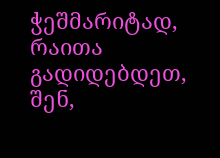ჭეშმარიტად, რაითა გადიდებდეთ, შენ,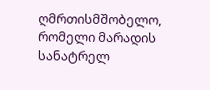ღმრთისმშობელო, რომელი მარადის სანატრელ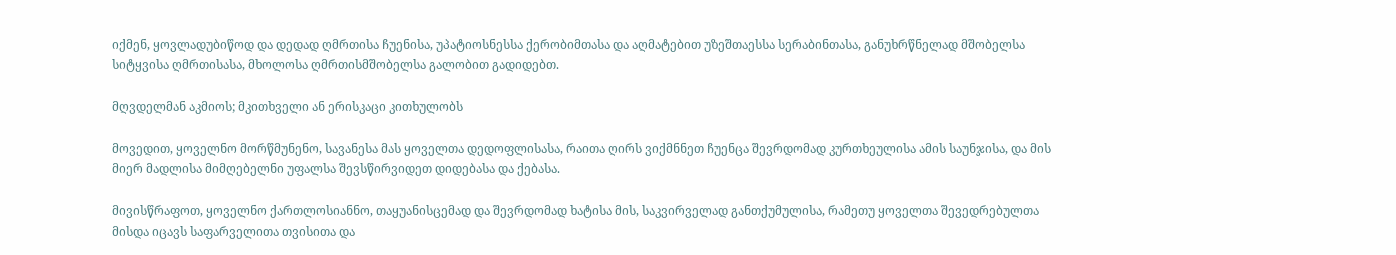იქმენ, ყოვლადუბიწოდ და დედად ღმრთისა ჩუენისა, უპატიოსნესსა ქერობიმთასა და აღმატებით უზეშთაესსა სერაბინთასა, განუხრწნელად მშობელსა სიტყვისა ღმრთისასა, მხოლოსა ღმრთისმშობელსა გალობით გადიდებთ.

მღვდელმან აკმიოს; მკითხველი ან ერისკაცი კითხულობს

მოვედით, ყოველნო მორწმუნენო, სავანესა მას ყოველთა დედოფლისასა, რაითა ღირს ვიქმნნეთ ჩუენცა შევრდომად კურთხეულისა ამის საუნჯისა, და მის მიერ მადლისა მიმღებელნი უფალსა შევსწირვიდეთ დიდებასა და ქებასა.

მივისწრაფოთ, ყოველნო ქართლოსიანნო, თაყუანისცემად და შევრდომად ხატისა მის, საკვირველად განთქუმულისა, რამეთუ ყოველთა შევედრებულთა მისდა იცავს საფარველითა თვისითა და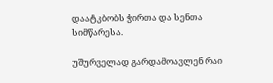დაატკბობს ჭირთა და სენთა სიმწარესა.

უშურველად გარდამოავლენ რაი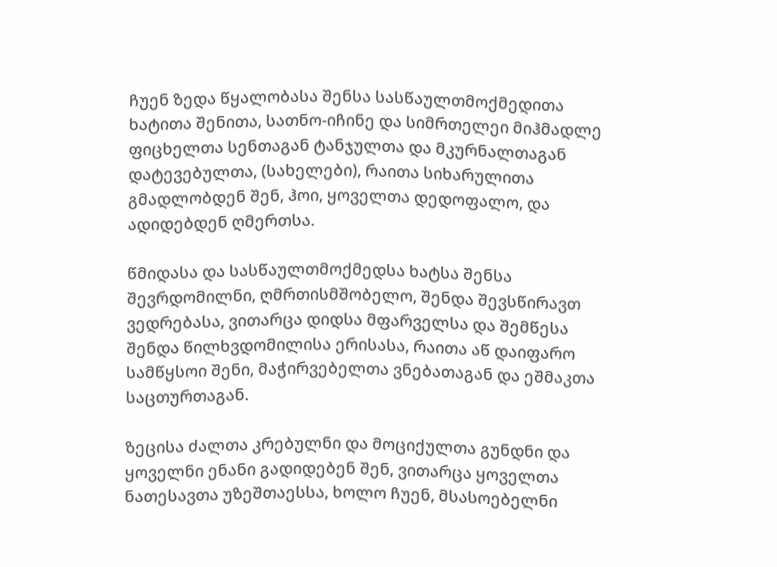ჩუენ ზედა წყალობასა შენსა სასწაულთმოქმედითა ხატითა შენითა, სათნო-იჩინე და სიმრთელეი მიჰმადლე ფიცხელთა სენთაგან ტანჯულთა და მკურნალთაგან დატევებულთა, (სახელები), რაითა სიხარულითა გმადლობდენ შენ, ჰოი, ყოველთა დედოფალო, და ადიდებდენ ღმერთსა.

წმიდასა და სასწაულთმოქმედსა ხატსა შენსა შევრდომილნი, ღმრთისმშობელო, შენდა შევსწირავთ ვედრებასა, ვითარცა დიდსა მფარველსა და შემწესა შენდა წილხვდომილისა ერისასა, რაითა აწ დაიფარო სამწყსოი შენი, მაჭირვებელთა ვნებათაგან და ეშმაკთა საცთურთაგან.

ზეცისა ძალთა კრებულნი და მოციქულთა გუნდნი და ყოველნი ენანი გადიდებენ შენ, ვითარცა ყოველთა ნათესავთა უზეშთაესსა, ხოლო ჩუენ, მსასოებელნი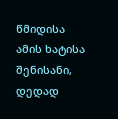წმიდისა ამის ხატისა შენისანი, დედად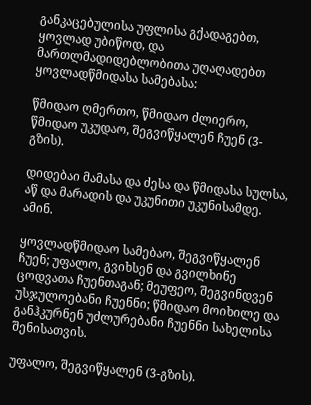განკაცებულისა უფლისა გქადაგებთ, ყოვლად უბიწოდ, და მართლმადიდებლობითა უღაღადებთ ყოვლადწმიდასა სამებასა:

წმიდაო ღმერთო, წმიდაო ძლიერო, წმიდაო უკუდაო, შეგვიწყალენ ჩუენ (3-გზის).

დიდებაი მამასა და ძესა და წმიდასა სულსა, აწ და მარადის და უკუნითი უკუნისამდე. ამინ.

ყოვლადწმიდაო სამებაო, შეგვიწყალენ ჩუენ; უფალო, გვიხსენ და გვილხინე ცოდვათა ჩუენთაგან; მეუფეო, შეგვინდვენ უსჯულოებანი ჩუენნი; წმიდაო მოიხილე და განჰკურნენ უძლურებანი ჩუენნი სახელისა შენისათვის.

უფალო, შეგვიწყალენ (3-გზის).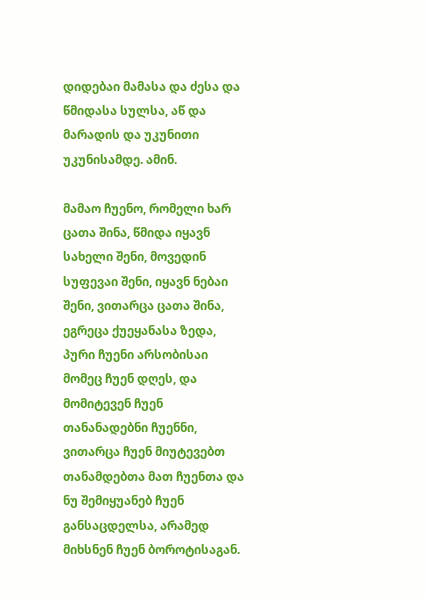დიდებაი მამასა და ძესა და წმიდასა სულსა, აწ და მარადის და უკუნითი უკუნისამდე. ამინ.

მამაო ჩუენო, რომელი ხარ ცათა შინა, წმიდა იყავნ სახელი შენი, მოვედინ სუფევაი შენი, იყავნ ნებაი შენი, ვითარცა ცათა შინა, ეგრეცა ქუეყანასა ზედა, პური ჩუენი არსობისაი მომეც ჩუენ დღეს, და მომიტევენ ჩუენ თანანადებნი ჩუენნი, ვითარცა ჩუენ მიუტევებთ თანამდებთა მათ ჩუენთა და ნუ შემიყუანებ ჩუენ განსაცდელსა, არამედ მიხსნენ ჩუენ ბოროტისაგან.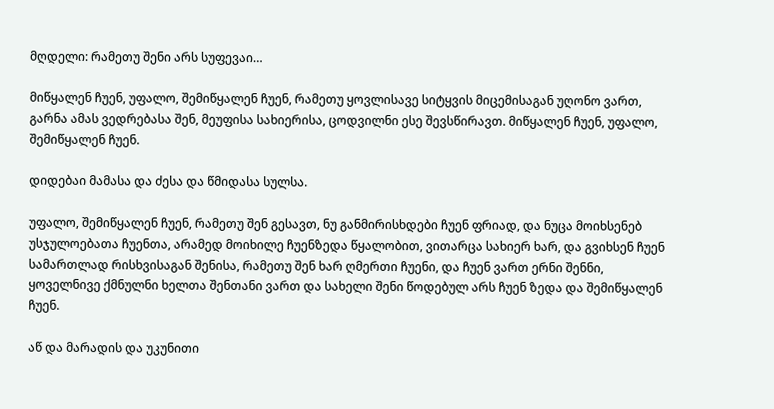მღდელი: რამეთუ შენი არს სუფევაი…

მიწყალენ ჩუენ, უფალო, შემიწყალენ ჩუენ, რამეთუ ყოვლისავე სიტყვის მიცემისაგან უღონო ვართ, გარნა ამას ვედრებასა შენ, მეუფისა სახიერისა, ცოდვილნი ესე შევსწირავთ. მიწყალენ ჩუენ, უფალო, შემიწყალენ ჩუენ.

დიდებაი მამასა და ძესა და წმიდასა სულსა.

უფალო, შემიწყალენ ჩუენ, რამეთუ შენ გესავთ, ნუ განმირისხდები ჩუენ ფრიად, და ნუცა მოიხსენებ უსჯულოებათა ჩუენთა, არამედ მოიხილე ჩუენზედა წყალობით, ვითარცა სახიერ ხარ, და გვიხსენ ჩუენ სამართლად რისხვისაგან შენისა, რამეთუ შენ ხარ ღმერთი ჩუენი, და ჩუენ ვართ ერნი შენნი, ყოველნივე ქმნულნი ხელთა შენთანი ვართ და სახელი შენი წოდებულ არს ჩუენ ზედა და შემიწყალენ ჩუენ.

აწ და მარადის და უკუნითი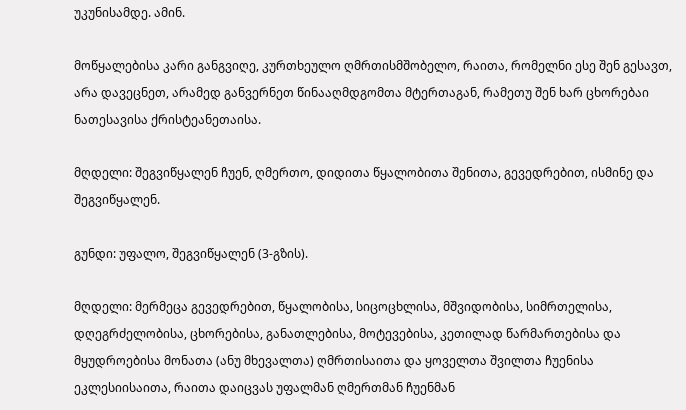უკუნისამდე. ამინ.

მოწყალებისა კარი განგვიღე, კურთხეულო ღმრთისმშობელო, რაითა, რომელნი ესე შენ გესავთ, არა დავეცნეთ, არამედ განვერნეთ წინააღმდგომთა მტერთაგან, რამეთუ შენ ხარ ცხორებაი ნათესავისა ქრისტეანეთაისა.

მღდელი: შეგვიწყალენ ჩუენ, ღმერთო, დიდითა წყალობითა შენითა, გევედრებით, ისმინე და შეგვიწყალენ.

გუნდი: უფალო, შეგვიწყალენ (3-გზის).

მღდელი: მერმეცა გევედრებით, წყალობისა, სიცოცხლისა, მშვიდობისა, სიმრთელისა, დღეგრძელობისა, ცხორებისა, განათლებისა, მოტევებისა, კეთილად წარმართებისა და მყუდროებისა მონათა (ანუ მხევალთა) ღმრთისაითა და ყოველთა შვილთა ჩუენისა ეკლესიისაითა, რაითა დაიცვას უფალმან ღმერთმან ჩუენმან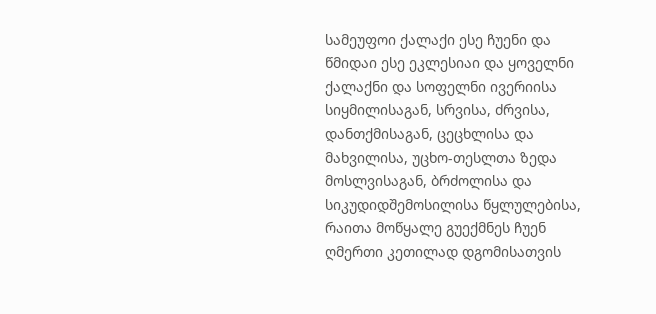სამეუფოი ქალაქი ესე ჩუენი და წმიდაი ესე ეკლესიაი და ყოველნი ქალაქნი და სოფელნი ივერიისა სიყმილისაგან, სრვისა, ძრვისა, დანთქმისაგან, ცეცხლისა და მახვილისა, უცხო-თესლთა ზედა მოსლვისაგან, ბრძოლისა და სიკუდიდშემოსილისა წყლულებისა, რაითა მოწყალე გუექმნეს ჩუენ ღმერთი კეთილად დგომისათვის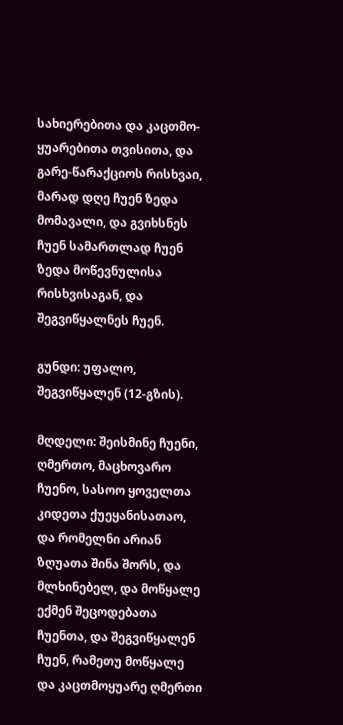სახიერებითა და კაცთმო-ყუარებითა თვისითა, და გარე-წარაქციოს რისხვაი, მარად დღე ჩუენ ზედა მომავალი, და გვიხსნეს ჩუენ სამართლად ჩუენ ზედა მოწევნულისა რისხვისაგან, და შეგვიწყალნეს ჩუენ.

გუნდი: უფალო, შეგვიწყალენ (12-გზის).

მღდელი: შეისმინე ჩუენი, ღმერთო, მაცხოვარო ჩუენო, სასოო ყოველთა კიდეთა ქუეყანისათაო, და რომელნი არიან ზღუათა შინა შორს, და მლხინებელ, და მოწყალე ექმენ შეცოდებათა ჩუენთა, და შეგვიწყალენ ჩუენ, რამეთუ მოწყალე და კაცთმოყუარე ღმერთი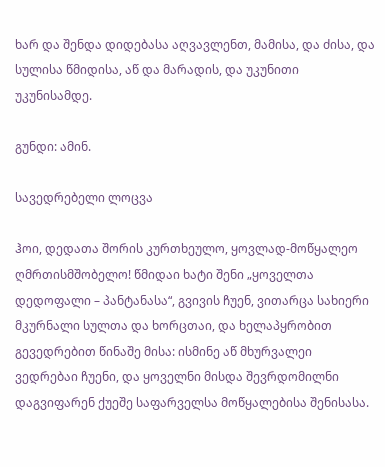ხარ და შენდა დიდებასა აღვავლენთ, მამისა, და ძისა, და სულისა წმიდისა, აწ და მარადის, და უკუნითი უკუნისამდე.

გუნდი: ამინ.

სავედრებელი ლოცვა

ჰოი, დედათა შორის კურთხეულო, ყოვლად-მოწყალეო ღმრთისმშობელო! წმიდაი ხატი შენი „ყოველთა დედოფალი – პანტანასა“, გვივის ჩუენ, ვითარცა სახიერი მკურნალი სულთა და ხორცთაი, და ხელაპყრობით გევედრებით წინაშე მისა: ისმინე აწ მხურვალეი ვედრებაი ჩუენი, და ყოველნი მისდა შევრდომილნი დაგვიფარენ ქუეშე საფარველსა მოწყალებისა შენისასა.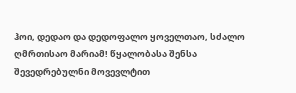ჰოი, დედაო და დედოფალო ყოველთაო, სძალო ღმრთისაო მარიამ! წყალობასა შენსა შევედრებულნი მოვევლტით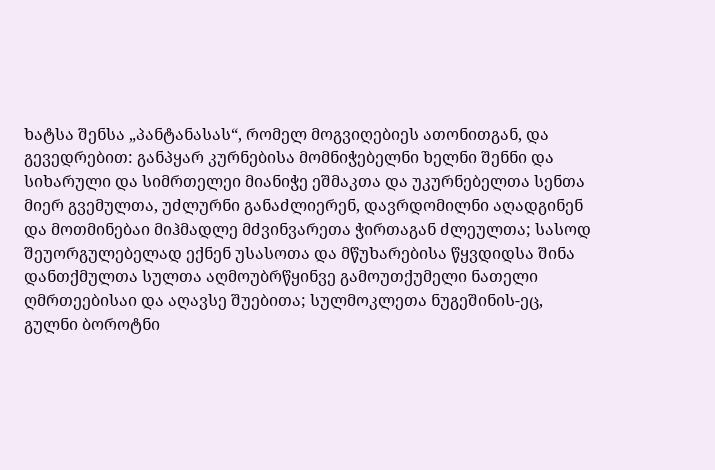ხატსა შენსა „პანტანასას“, რომელ მოგვიღებიეს ათონითგან, და გევედრებით: განპყარ კურნებისა მომნიჭებელნი ხელნი შენნი და სიხარული და სიმრთელეი მიანიჭე ეშმაკთა და უკურნებელთა სენთა მიერ გვემულთა, უძლურნი განაძლიერენ, დავრდომილნი აღადგინენ და მოთმინებაი მიჰმადლე მძვინვარეთა ჭირთაგან ძლეულთა; სასოდ შეუორგულებელად ექნენ უსასოთა და მწუხარებისა წყვდიდსა შინა დანთქმულთა სულთა აღმოუბრწყინვე გამოუთქუმელი ნათელი ღმრთეებისაი და აღავსე შუებითა; სულმოკლეთა ნუგეშინის-ეც, გულნი ბოროტნი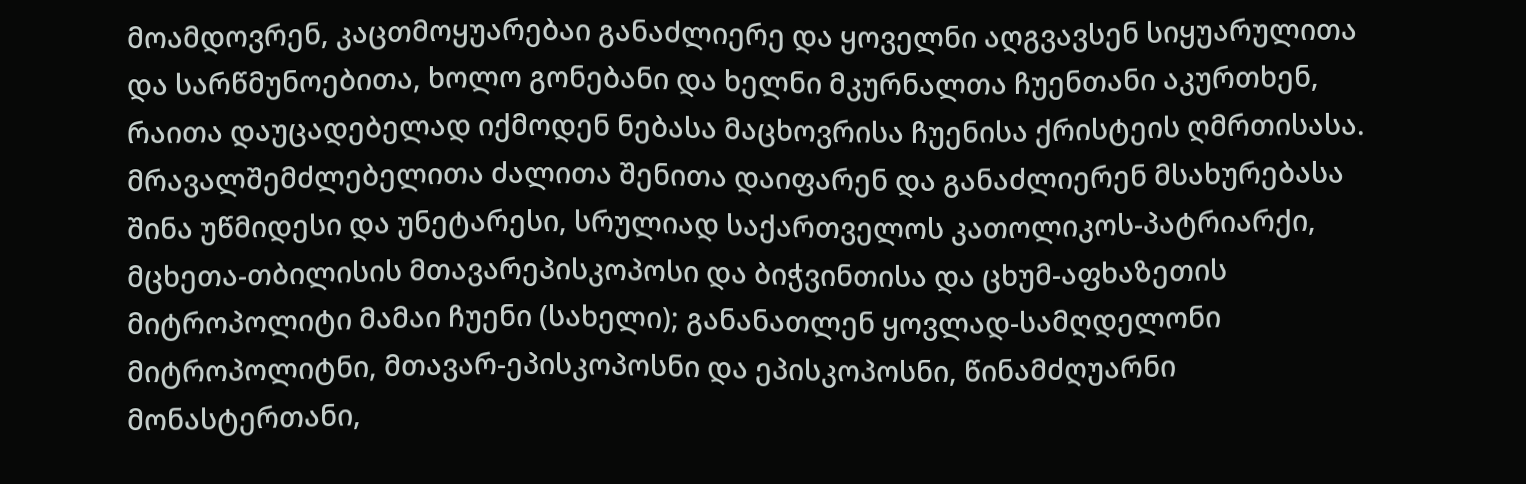მოამდოვრენ, კაცთმოყუარებაი განაძლიერე და ყოველნი აღგვავსენ სიყუარულითა და სარწმუნოებითა, ხოლო გონებანი და ხელნი მკურნალთა ჩუენთანი აკურთხენ, რაითა დაუცადებელად იქმოდენ ნებასა მაცხოვრისა ჩუენისა ქრისტეის ღმრთისასა. მრავალშემძლებელითა ძალითა შენითა დაიფარენ და განაძლიერენ მსახურებასა შინა უწმიდესი და უნეტარესი, სრულიად საქართველოს კათოლიკოს-პატრიარქი, მცხეთა-თბილისის მთავარეპისკოპოსი და ბიჭვინთისა და ცხუმ-აფხაზეთის მიტროპოლიტი მამაი ჩუენი (სახელი); განანათლენ ყოვლად-სამღდელონი მიტროპოლიტნი, მთავარ-ეპისკოპოსნი და ეპისკოპოსნი, წინამძღუარნი მონასტერთანი,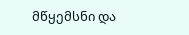მწყემსნი და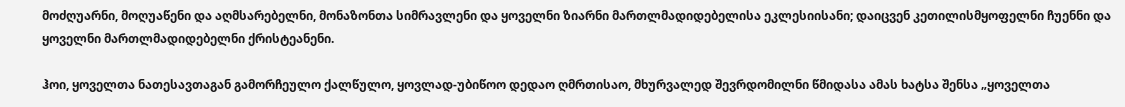მოძღუარნი, მოღუაწენი და აღმსარებელნი, მონაზონთა სიმრავლენი და ყოველნი ზიარნი მართლმადიდებელისა ეკლესიისანი; დაიცვენ კეთილისმყოფელნი ჩუენნი და ყოველნი მართლმადიდებელნი ქრისტეანენი.

ჰოი, ყოველთა ნათესავთაგან გამორჩეულო ქალწულო, ყოვლად-უბიწოო დედაო ღმრთისაო, მხურვალედ შევრდომილნი წმიდასა ამას ხატსა შენსა „ყოველთა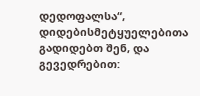დედოფალსა“, დიდებისმეტყუელებითა გადიდებთ შენ, და გევედრებით: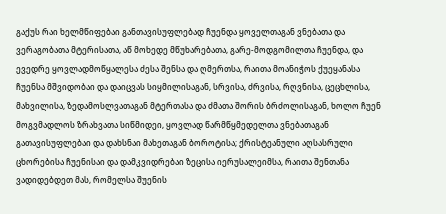გაქუს რაი ხელმწიფებაი განთავისუფლებად ჩუენდა ყოველთაგან ვნებათა და ვერაგობათა მტერისათა, აწ მოხედე მწუხარებათა, გარე-მოდგომილთა ჩუენდა, და ევედრე ყოვლადმოწყალესა ძესა შენსა და ღმერთსა, რაითა მოანიჭოს ქუეყანასა ჩუენსა მშვიდობაი და დაიცვას სიყმილისაგან, სრვისა, ძრვისა, რღვნისა, ცეცხლისა, მახვილისა, ზედამოსლვათაგან მტერთასა და ძმათა შორის ბრძოლისაგან, ხოლო ჩუენ მოგვმადლოს ზრახვათა სიწმიდეი, ყოვლად წარმწყმედელთა ვნებათაგან გათავისუფლებაი და დახსნაი მახეთაგან ბოროტისა; ქრისტეანული აღსასრული ცხორებისა ჩუენისაი და დამკვიდრებაი ზეცისა იერუსალეიმსა, რაითა შენთანა ვადიდებდეთ მას, რომელსა შუენის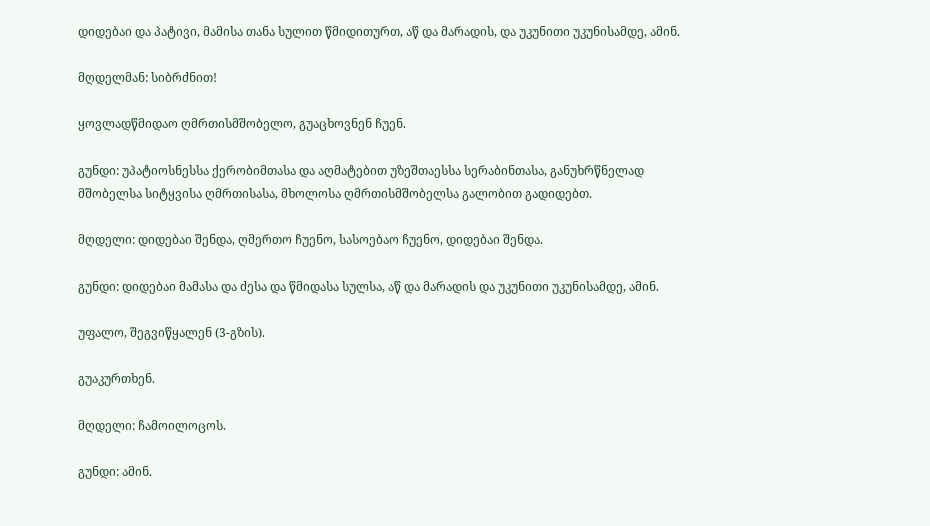დიდებაი და პატივი, მამისა თანა სულით წმიდითურთ, აწ და მარადის, და უკუნითი უკუნისამდე, ამინ.

მღდელმან: სიბრძნით!

ყოვლადწმიდაო ღმრთისმშობელო, გუაცხოვნენ ჩუენ.

გუნდი: უპატიოსნესსა ქერობიმთასა და აღმატებით უზეშთაესსა სერაბინთასა, განუხრწნელად მშობელსა სიტყვისა ღმრთისასა, მხოლოსა ღმრთისმშობელსა გალობით გადიდებთ.

მღდელი: დიდებაი შენდა, ღმერთო ჩუენო, სასოებაო ჩუენო, დიდებაი შენდა.

გუნდი: დიდებაი მამასა და ძესა და წმიდასა სულსა, აწ და მარადის და უკუნითი უკუნისამდე, ამინ.

უფალო, შეგვიწყალენ (3-გზის).

გუაკურთხენ.

მღდელი: ჩამოილოცოს.

გუნდი: ამინ.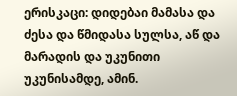ერისკაცი: დიდებაი მამასა და ძესა და წმიდასა სულსა, აწ და მარადის და უკუნითი უკუნისამდე, ამინ.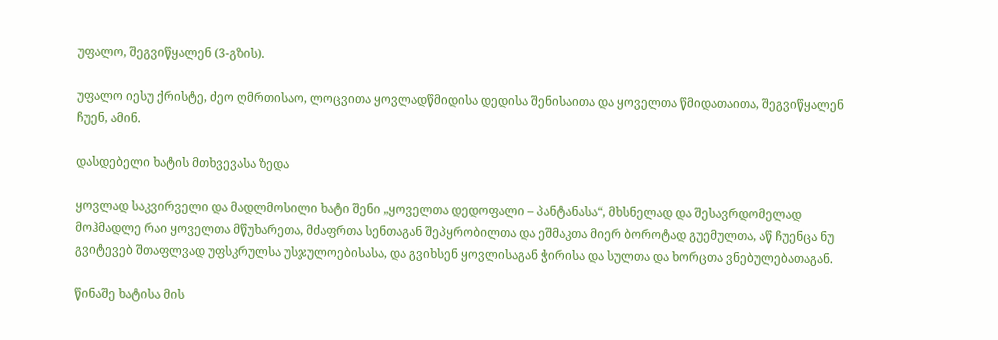უფალო, შეგვიწყალენ (3-გზის).

უფალო იესუ ქრისტე, ძეო ღმრთისაო, ლოცვითა ყოვლადწმიდისა დედისა შენისაითა და ყოველთა წმიდათაითა, შეგვიწყალენ ჩუენ, ამინ.

დასდებელი ხატის მთხვევასა ზედა

ყოვლად საკვირველი და მადლმოსილი ხატი შენი „ყოველთა დედოფალი – პანტანასა“, მხსნელად და შესავრდომელად მოჰმადლე რაი ყოველთა მწუხარეთა, მძაფრთა სენთაგან შეპყრობილთა და ეშმაკთა მიერ ბოროტად გუემულთა, აწ ჩუენცა ნუ გვიტევებ შთაფლვად უფსკრულსა უსჯულოებისასა, და გვიხსენ ყოვლისაგან ჭირისა და სულთა და ხორცთა ვნებულებათაგან.

წინაშე ხატისა მის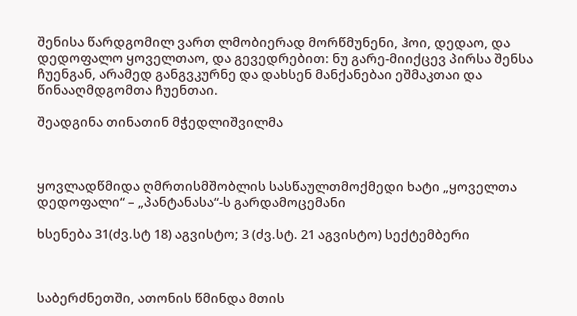შენისა წარდგომილ ვართ ლმობიერად მორწმუნენი, ჰოი, დედაო, და დედოფალო ყოველთაო, და გევედრებით: ნუ გარე-მიიქცევ პირსა შენსა ჩუენგან, არამედ განგვკურნე და დახსენ მანქანებაი ეშმაკთაი და წინააღმდგომთა ჩუენთაი.

შეადგინა თინათინ მჭედლიშვილმა



ყოვლადწმიდა ღმრთისმშობლის სასწაულთმოქმედი ხატი „ყოველთა დედოფალი“ – „პანტანასა“-ს გარდამოცემანი

ხსენება 31(ძვ.სტ 18) აგვისტო; 3 (ძვ.სტ. 21 აგვისტო) სექტემბერი



საბერძნეთში, ათონის წმინდა მთის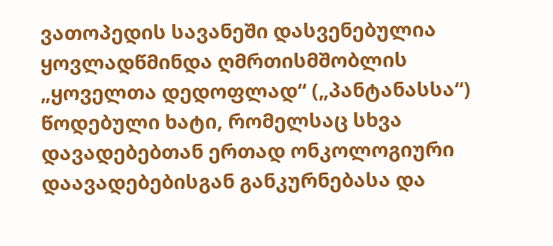ვათოპედის სავანეში დასვენებულია ყოვლადწმინდა ღმრთისმშობლის „ყოველთა დედოფლად“ („პანტანასსა“) წოდებული ხატი, რომელსაც სხვა დავადებებთან ერთად ონკოლოგიური დაავადებებისგან განკურნებასა და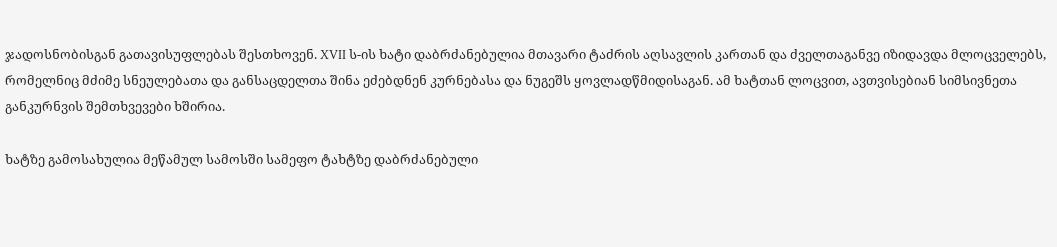ჯადოსნობისგან გათავისუფლებას შესთხოვენ. XVII ს-ის ხატი დაბრძანებულია მთავარი ტაძრის აღსავლის კართან და ძველთაგანვე იზიდავდა მლოცველებს, რომელნიც მძიმე სნეულებათა და განსაცდელთა შინა ეძებდნენ კურნებასა და ნუგეშს ყოვლადწმიდისაგან. ამ ხატთან ლოცვით, ავთვისებიან სიმსივნეთა განკურნვის შემთხვევები ხშირია.

ხატზე გამოსახულია მეწამულ სამოსში სამეფო ტახტზე დაბრძანებული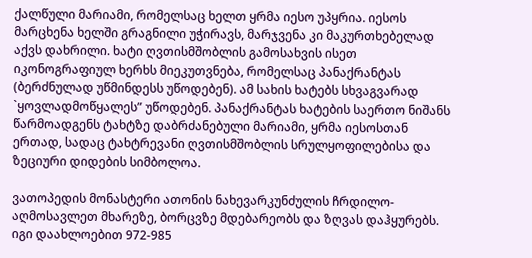ქალწული მარიამი, რომელსაც ხელთ ყრმა იესო უპყრია. იესოს მარცხენა ხელში გრაგნილი უჭირავს, მარჯვენა კი მაკურთხებელად აქვს დახრილი. ხატი ღვთისმშობლის გამოსახვის ისეთ იკონოგრაფიულ ხერხს მიეკუთვნება, რომელსაც პანაქრანტას (ბერძნულად უწმინდესს უწოდებენ). ამ სახის ხატებს სხვაგვარად `ყოვლადმოწყალეს” უწოდებენ. პანაქრანტას ხატების საერთო ნიშანს წარმოადგენს ტახტზე დაბრძანებული მარიამი, ყრმა იესოსთან ერთად, სადაც ტახტრევანი ღვთისმშობლის სრულყოფილებისა და ზეციური დიდების სიმბოლოა.

ვათოპედის მონასტერი ათონის ნახევარკუნძულის ჩრდილო-აღმოსავლეთ მხარეზე, ბორცვზე მდებარეობს და ზღვას დაჰყურებს. იგი დაახლოებით 972-985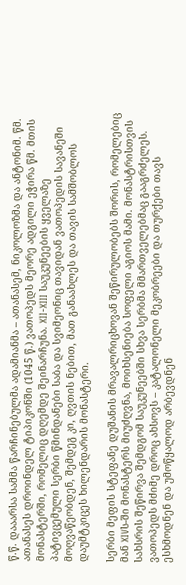წ.წ. დააარსა სამმა წარჩინებულმა ადამიანმა – ათანასემ, ნიკოლოზმა და ანტონიმ. წმ. ათანასეს დროინდელ ტიპიკონში (1045 წ.) ვათოპედს მეორე ადგილი ეჭირა წმ. მთის მონასტერში, რომელიც დღემდე შეინარჩუნა. XII-XIII საუკუნეების ყველაზე პატივცემული სერბი წმინდანები საბა და სვიმეონიც თავიდან ვათოპედის სავანეში მოღვაწეობდენ, შემდეგ კი, ღვთის ნებით, მათ განაახლეს და თავის სამშობლოს დაუმტკიცეს ხილენდარის მონასტერი.

სერბი მეფის სტეფანე დუშანის მრავალრიცხოვან შეწირულობებს შორის, რომელებიც მან XIVს-ში მონასტერს მიუძღვნა, მოიხსენიება სოფელი აგიოს მამი. მონასტრისთვის სახსრის შეწირვა შემდგომ საუკუნეებში სხვა სერბმა მმართველებმაც გააგრძელეს. ვათოპედს მძიმე დროც ახსოვს – კატალონელი მეკობრეები და თურქები თავს ესხმოდნენ და უმოწყალოდ არბევდნენ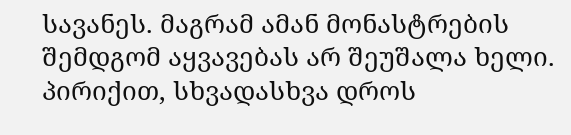სავანეს. მაგრამ ამან მონასტრების შემდგომ აყვავებას არ შეუშალა ხელი. პირიქით, სხვადასხვა დროს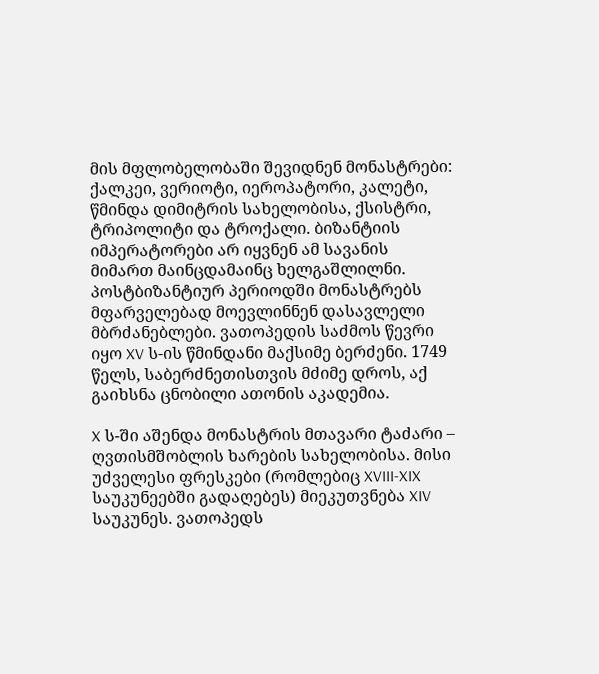მის მფლობელობაში შევიდნენ მონასტრები: ქალკეი, ვერიოტი, იეროპატორი, კალეტი, წმინდა დიმიტრის სახელობისა, ქსისტრი, ტრიპოლიტი და ტროქალი. ბიზანტიის იმპერატორები არ იყვნენ ამ სავანის მიმართ მაინცდამაინც ხელგაშლილნი. პოსტბიზანტიურ პერიოდში მონასტრებს მფარველებად მოევლინნენ დასავლელი მბრძანებლები. ვათოპედის საძმოს წევრი იყო XV ს-ის წმინდანი მაქსიმე ბერძენი. 1749 წელს, საბერძნეთისთვის მძიმე დროს, აქ გაიხსნა ცნობილი ათონის აკადემია.

X ს-ში აშენდა მონასტრის მთავარი ტაძარი – ღვთისმშობლის ხარების სახელობისა. მისი უძველესი ფრესკები (რომლებიც XVIII-XIX საუკუნეებში გადაღებეს) მიეკუთვნება XIV საუკუნეს. ვათოპედს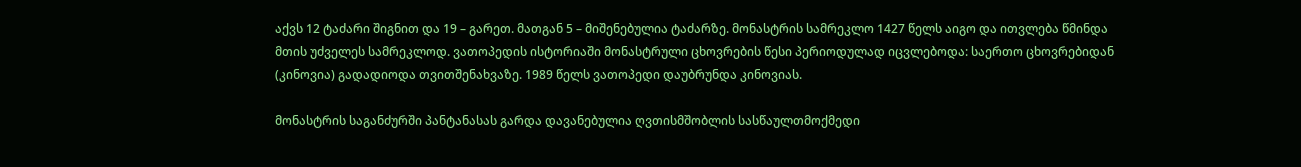აქვს 12 ტაძარი შიგნით და 19 – გარეთ. მათგან 5 – მიშენებულია ტაძარზე. მონასტრის სამრეკლო 1427 წელს აიგო და ითვლება წმინდა მთის უძველეს სამრეკლოდ. ვათოპედის ისტორიაში მონასტრული ცხოვრების წესი პერიოდულად იცვლებოდა: საერთო ცხოვრებიდან (კინოვია) გადადიოდა თვითშენახვაზე. 1989 წელს ვათოპედი დაუბრუნდა კინოვიას.

მონასტრის საგანძურში პანტანასას გარდა დავანებულია ღვთისმშობლის სასწაულთმოქმედი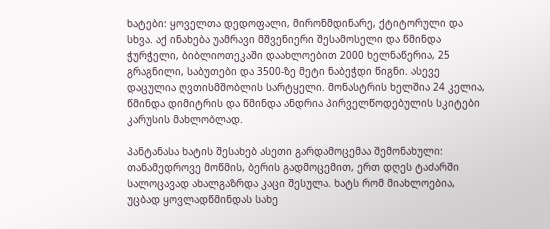ხატები: ყოველთა დედოფალი, მირონმდინარე, ქტიტორული და სხვა. აქ ინახება უამრავი მშვენიერი შესამოსელი და წმინდა ჭურჭელი, ბიბლიოთეკაში დაახლოებით 2000 ხელნაწერია, 25 გრაგნილი, საბუთები და 3500-ზე მეტი ნაბეჭდი წიგნი. ასევე დაცულია ღვთისმშობლის სარტყელი. მონასტრის ხელშია 24 კელია, წმინდა დიმიტრის და წმინდა ანდრია პირველწოდებულის სკიტები კარუსის მახლობლად.

პანტანასა ხატის შესახებ ასეთი გარდამოცემაა შემონახული: თანამედროვე მოწმის, ბერის გადმოცემით, ერთ დღეს ტაძარში სალოცავად ახალგაზრდა კაცი შესულა. ხატს რომ მიახლოებია, უცბად ყოვლადწმინდას სახე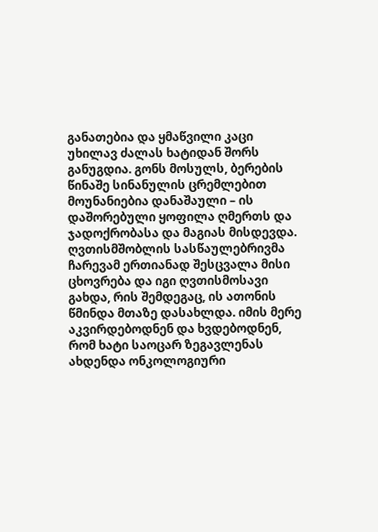განათებია და ყმაწვილი კაცი უხილავ ძალას ხატიდან შორს განუგდია. გონს მოსულს, ბერების წინაშე სინანულის ცრემლებით მოუნანიებია დანაშაული – ის დაშორებული ყოფილა ღმერთს და ჯადოქრობასა და მაგიას მისდევდა. ღვთისმშობლის სასწაულებრივმა ჩარევამ ერთიანად შესცვალა მისი ცხოვრება და იგი ღვთისმოსავი გახდა, რის შემდეგაც, ის ათონის წმინდა მთაზე დასახლდა. იმის მერე აკვირდებოდნენ და ხვდებოდნენ, რომ ხატი საოცარ ზეგავლენას ახდენდა ონკოლოგიური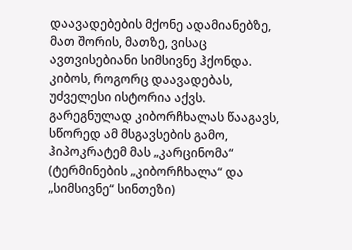დაავადებების მქონე ადამიანებზე, მათ შორის, მათზე, ვისაც ავთვისებიანი სიმსივნე ჰქონდა. კიბოს, როგორც დაავადებას, უძველესი ისტორია აქვს. გარეგნულად კიბორჩხალას წააგავს, სწორედ ამ მსგავსების გამო, ჰიპოკრატემ მას „კარცინომა“ (ტერმინების „კიბორჩხალა“ და „სიმსივნე“ სინთეზი)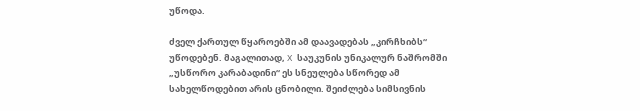უწოდა.

ძველ ქართულ წყაროებში ამ დაავადებას „კირჩხიბს“ უწოდებენ. მაგალითად, X საუკუნის უნიკალურ ნაშრომში „უსწორო კარაბადინი“ ეს სნეულება სწორედ ამ სახელწოდებით არის ცნობილი. შეიძლება სიმსივნის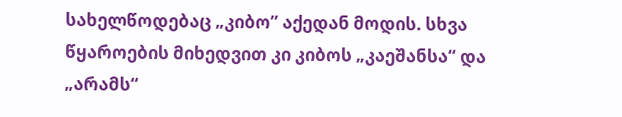სახელწოდებაც „კიბო” აქედან მოდის. სხვა წყაროების მიხედვით კი კიბოს „კაეშანსა“ და „არამს“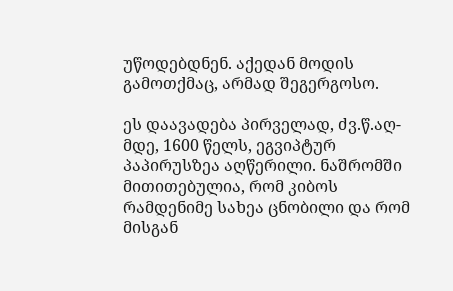უწოდებდნენ. აქედან მოდის გამოთქმაც, არმად შეგერგოსო.

ეს დაავადება პირველად, ძვ.წ.აღ-მდე, 1600 წელს, ეგვიპტურ პაპირუსზეა აღწერილი. ნაშრომში მითითებულია, რომ კიბოს რამდენიმე სახეა ცნობილი და რომ მისგან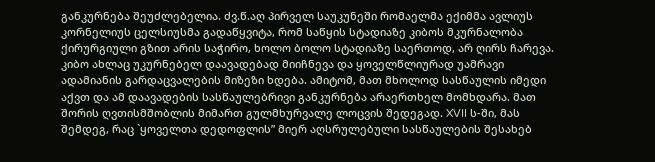განკურნება შეუძლებელია. ძვ.წ.აღ პირველ საუკუნეში რომაელმა ექიმმა ავლიუს კორნელიუს ცელსიუსმა გადაწყვიტა, რომ საწყის სტადიაზე კიბოს მკურნალობა ქირურგიული გზით არის საჭირო, ხოლო ბოლო სტადიაზე საერთოდ, არ ღირს ჩარევა. კიბო ახლაც უკურნებელ დაავადებად მიიჩნევა და ყოველწლიურად უამრავი ადამიანის გარდაცვალების მიზეზი ხდება. ამიტომ, მათ მხოლოდ სასწაულის იმედი აქვთ და ამ დაავადების სასწაულებრივი განკურნება არაერთხელ მომხდარა. მათ შორის ღვთისმშობლის მიმართ გულმხურვალე ლოცვის შედეგად. XVII ს-ში, მას შემდეგ, რაც `ყოველთა დედოფლის” მიერ აღსრულებული სასწაულების შესახებ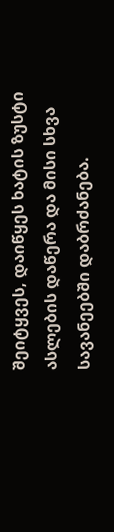შეიტყვეს, დაიწყეს ხატის ზუსტი ასლების დაწერა და მისი სხვა სავანეებში დაბრძანება.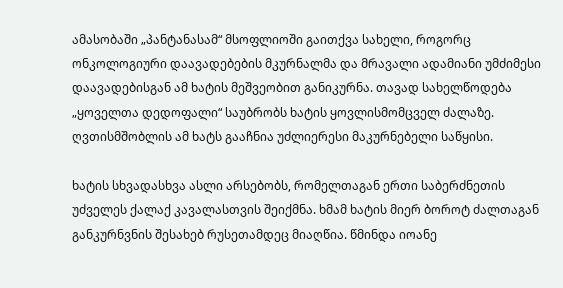ამასობაში „პანტანასამ“ მსოფლიოში გაითქვა სახელი, როგორც ონკოლოგიური დაავადებების მკურნალმა და მრავალი ადამიანი უმძიმესი დაავადებისგან ამ ხატის მეშვეობით განიკურნა. თავად სახელწოდება „ყოველთა დედოფალი“ საუბრობს ხატის ყოვლისმომცველ ძალაზე. ღვთისმშობლის ამ ხატს გააჩნია უძლიერესი მაკურნებელი საწყისი.

ხატის სხვადასხვა ასლი არსებობს, რომელთაგან ერთი საბერძნეთის უძველეს ქალაქ კავალასთვის შეიქმნა. ხმამ ხატის მიერ ბოროტ ძალთაგან განკურნვნის შესახებ რუსეთამდეც მიაღწია. წმინდა იოანე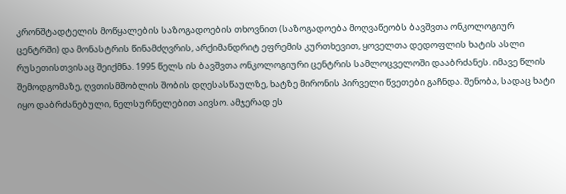კრონშტადტელის მოწყალების საზოგადოების თხოვნით (საზოგადოება მოღვაწეობს ბავშვთა ონკოლოგიურ ცენტრში) და მონასტრის წინამძღვრის, არქიმანდრიტ ეფრემის კურთხევით, ყოველთა დედოფლის ხატის ასლი რუსეთისთვისაც შეიქმნა. 1995 წელს ის ბავშვთა ონკოლოგიური ცენტრის სამლოცველოში დააბრძანეს. იმავე წლის შემოდგომაზე, ღვთისმშობლის შობის დღესასწაულზე, ხატზე მირონის პირველი წვეთები გაჩნდა. შენობა, სადაც ხატი იყო დაბრძანებული, ნელსურნელებით აივსო. ამჯერად ეს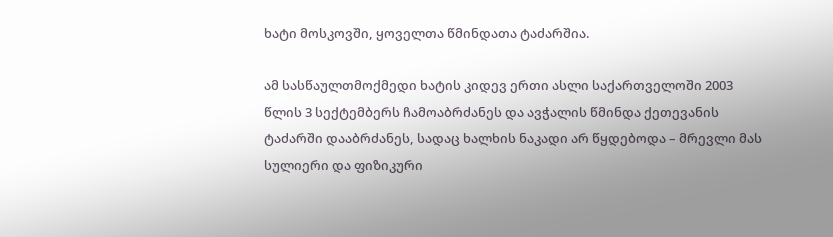ხატი მოსკოვში, ყოველთა წმინდათა ტაძარშია.

ამ სასწაულთმოქმედი ხატის კიდევ ერთი ასლი საქართველოში 2003 წლის 3 სექტემბერს ჩამოაბრძანეს და ავჭალის წმინდა ქეთევანის ტაძარში დააბრძანეს, სადაც ხალხის ნაკადი არ წყდებოდა – მრევლი მას სულიერი და ფიზიკური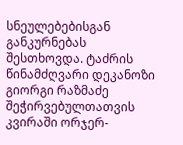სნეულებებისგან განკურნებას შესთხოვდა. ტაძრის წინამძღვარი დეკანოზი გიორგი რაზმაძე შეჭირვებულთათვის კვირაში ორჯერ-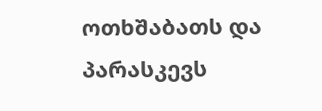ოთხშაბათს და პარასკევს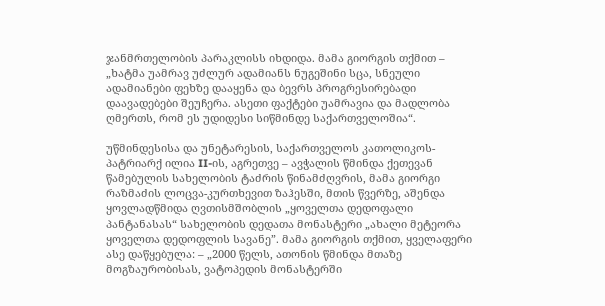ჯანმრთელობის პარაკლისს იხდიდა. მამა გიორგის თქმით – „ხატმა უამრავ უძლურ ადამიანს ნუგეშინი სცა, სნეული ადამიანები ფეხზე დააყენა და ბევრს პროგრესირებადი დაავადებები შეუჩერა. ასეთი ფაქტები უამრავია და მადლობა ღმერთს, რომ ეს უდიდესი სიწმინდე საქართველოშია“.

უწმინდესისა და უნეტარესის, საქართველოს კათოლიკოს-პატრიარქ ილია II-ის, აგრეთვე – ავჭალის წმინდა ქეთევან წამებულის სახელობის ტაძრის წინამძღვრის, მამა გიორგი რაზმაძის ლოცვა-კურთხევით ზაჰესში, მთის წვერზე, აშენდა ყოვლადწმიდა ღვთისმშობლის „ყოველთა დედოფალი პანტანასას“ სახელობის დედათა მონასტერი „ახალი მეტეორა ყოველთა დედოფლის სავანე”. მამა გიორგის თქმით, ყველაფერი ასე დაწყებულა: – „2000 წელს, ათონის წმინდა მთაზე მოგზაურობისას, ვატოპედის მონასტერში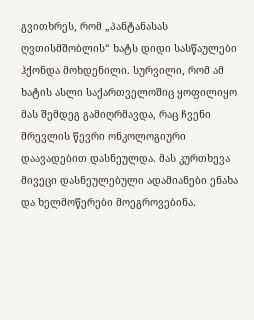გვითხრეს, რომ „პანტანასას ღვთისმშობლის“ ხატს დიდი სასწაულები ჰქონდა მოხდენილი. სურვილი, რომ ამ ხატის ასლი საქართველოშიც ყოფილიყო მას შემდეგ გამიღრმავდა, რაც ჩვენი მრევლის წევრი ონკოლოგიური დაავადებით დასნეულდა. მას კურთხევა მივეცი დასნეულებული ადამიანები ენახა და ხელმოწერები მოეგროვებინა.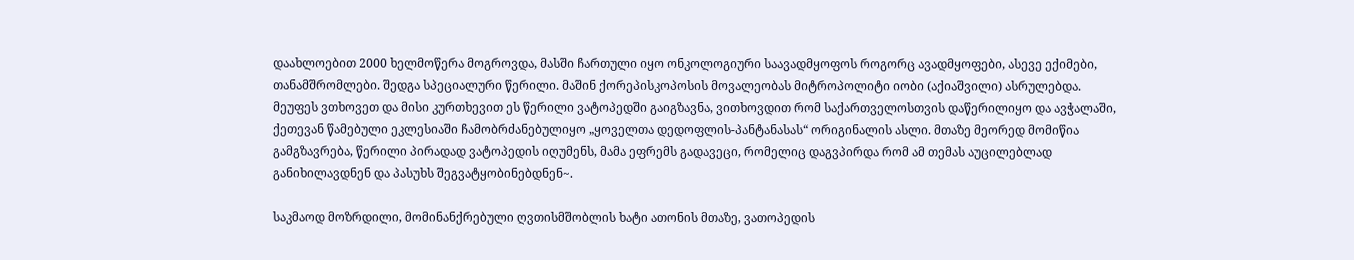დაახლოებით 2000 ხელმოწერა მოგროვდა, მასში ჩართული იყო ონკოლოგიური საავადმყოფოს როგორც ავადმყოფები, ასევე ექიმები, თანამშრომლები. შედგა სპეციალური წერილი. მაშინ ქორეპისკოპოსის მოვალეობას მიტროპოლიტი იობი (აქიაშვილი) ასრულებდა. მეუფეს ვთხოვეთ და მისი კურთხევით ეს წერილი ვატოპედში გაიგზავნა, ვითხოვდით რომ საქართველოსთვის დაწერილიყო და ავჭალაში, ქეთევან წამებული ეკლესიაში ჩამობრძანებულიყო „ყოველთა დედოფლის-პანტანასას“ ორიგინალის ასლი. მთაზე მეორედ მომიწია გამგზავრება, წერილი პირადად ვატოპედის იღუმენს, მამა ეფრემს გადავეცი, რომელიც დაგვპირდა რომ ამ თემას აუცილებლად განიხილავდნენ და პასუხს შეგვატყობინებდნენ~.

საკმაოდ მოზრდილი, მომინანქრებული ღვთისმშობლის ხატი ათონის მთაზე, ვათოპედის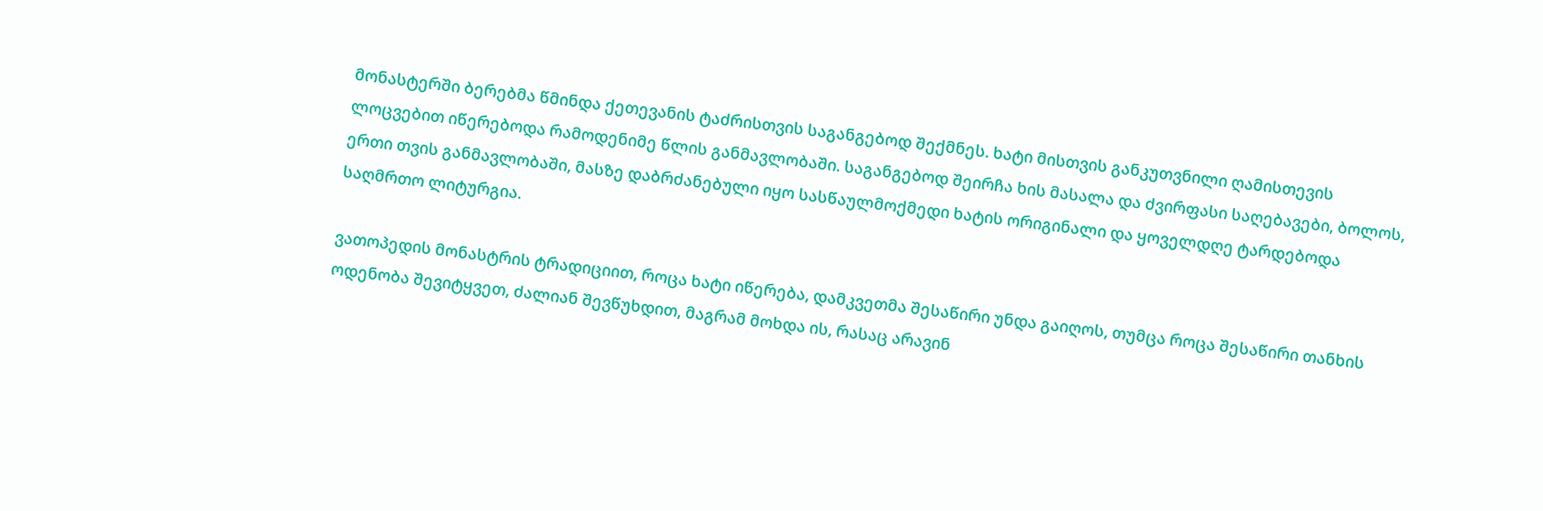მონასტერში ბერებმა წმინდა ქეთევანის ტაძრისთვის საგანგებოდ შექმნეს. ხატი მისთვის განკუთვნილი ღამისთევის ლოცვებით იწერებოდა რამოდენიმე წლის განმავლობაში. საგანგებოდ შეირჩა ხის მასალა და ძვირფასი საღებავები, ბოლოს, ერთი თვის განმავლობაში, მასზე დაბრძანებული იყო სასწაულმოქმედი ხატის ორიგინალი და ყოველდღე ტარდებოდა საღმრთო ლიტურგია.

ვათოპედის მონასტრის ტრადიციით, როცა ხატი იწერება, დამკვეთმა შესაწირი უნდა გაიღოს, თუმცა როცა შესაწირი თანხის ოდენობა შევიტყვეთ, ძალიან შევწუხდით, მაგრამ მოხდა ის, რასაც არავინ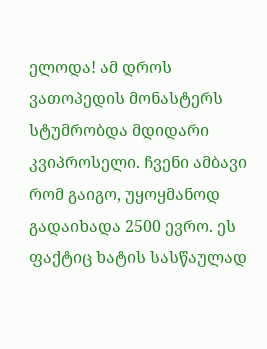ელოდა! ამ დროს ვათოპედის მონასტერს სტუმრობდა მდიდარი კვიპროსელი. ჩვენი ამბავი რომ გაიგო, უყოყმანოდ გადაიხადა 2500 ევრო. ეს ფაქტიც ხატის სასწაულად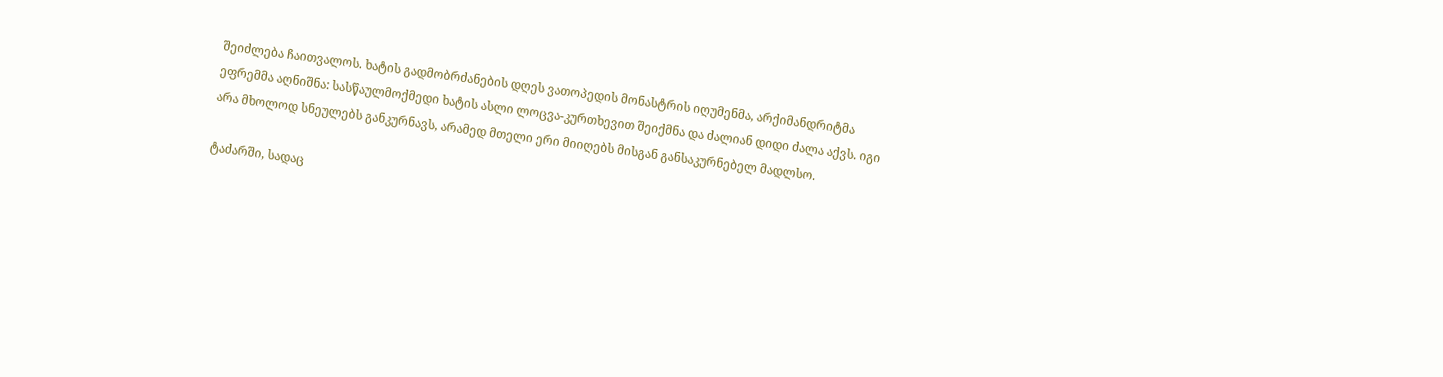შეიძლება ჩაითვალოს. ხატის გადმობრძანების დღეს ვათოპედის მონასტრის იღუმენმა, არქიმანდრიტმა ეფრემმა აღნიშნა: სასწაულმოქმედი ხატის ასლი ლოცვა-კურთხევით შეიქმნა და ძალიან დიდი ძალა აქვს. იგი არა მხოლოდ სნეულებს განკურნავს, არამედ მთელი ერი მიიღებს მისგან განსაკურნებელ მადლსო.

ტაძარში, სადაც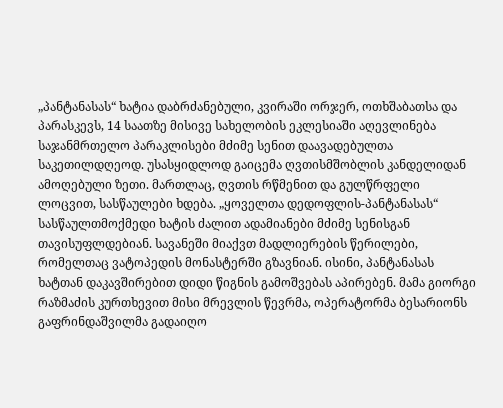„პანტანასას“ ხატია დაბრძანებული, კვირაში ორჯერ, ოთხშაბათსა და პარასკევს, 14 საათზე მისივე სახელობის ეკლესიაში აღევლინება საჯანმრთელო პარაკლისები მძიმე სენით დაავადებულთა საკეთილდღეოდ. უსასყიდლოდ გაიცემა ღვთისმშობლის კანდელიდან ამოღებული ზეთი. მართლაც, ღვთის რწმენით და გულწრფელი ლოცვით, სასწაულები ხდება. „ყოველთა დედოფლის-პანტანასას“ სასწაულთმოქმედი ხატის ძალით ადამიანები მძიმე სენისგან თავისუფლდებიან. სავანეში მიაქვთ მადლიერების წერილები, რომელთაც ვატოპედის მონასტერში გზავნიან. ისინი, პანტანასას ხატთან დაკავშირებით დიდი წიგნის გამოშვებას აპირებენ. მამა გიორგი რაზმაძის კურთხევით მისი მრევლის წევრმა, ოპერატორმა ბესარიონს გაფრინდაშვილმა გადაიღო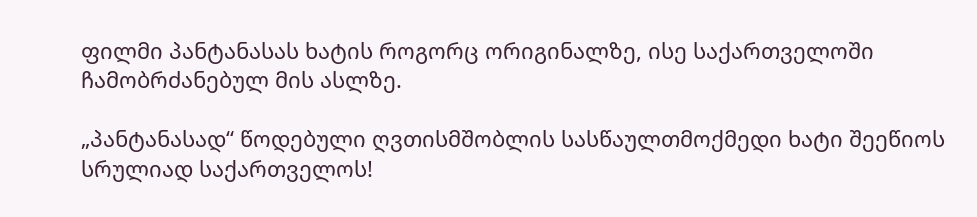ფილმი პანტანასას ხატის როგორც ორიგინალზე, ისე საქართველოში ჩამობრძანებულ მის ასლზე.

„პანტანასად“ წოდებული ღვთისმშობლის სასწაულთმოქმედი ხატი შეეწიოს სრულიად საქართველოს!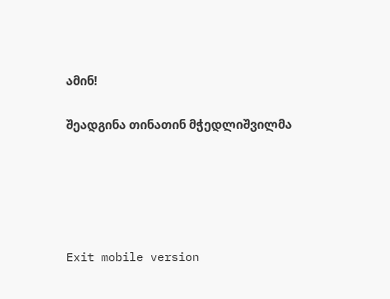ამინ!

შეადგინა თინათინ მჭედლიშვილმა





Exit mobile version